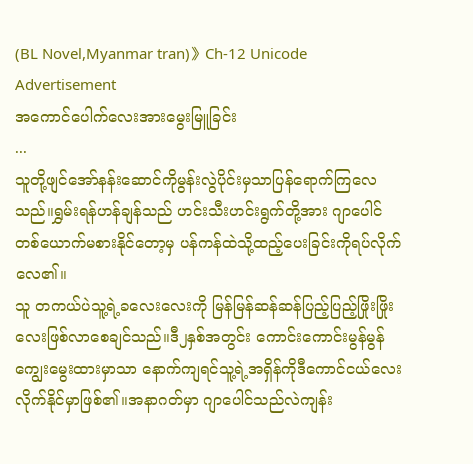(BL Novel,Myanmar tran)》Ch-12 Unicode
Advertisement
အကောင်ပေါက်လေးအားမွေးမြူခြင်း
...
သူတို့ဖျင်အော်နန်းဆောင်ကိုမွန်းလွဲပိုင်းမှသာပြန်ရောက်ကြလေသည်။ရွှမ်းရန်ဟန်ချန်သည် ဟင်းသီးဟင်းရွက်တို့အား ဂျာပေါင်တစ်ယောက်မစားနိုင်တော့မှ ပန်ကန်ထဲသို့ထည့်ပေးခြင်းကိုရပ်လိုက်လေ၏။
သူ တကယ်ပဲသူ့ရဲ့ခလေးလေးကို မြန်မြန်ဆန်ဆန်ပြည့်ပြည့်ဖြိုးဖြိုးလေးဖြစ်လာစေချင်သည်။ဒီ၂နှစ်အတွင်း ကောင်းကောင်းမွန်မွန်ကျွေးမွေးထားမှာသာ နောက်ကျရင်သူ့ရဲ့အရှိန်ကိုဒီကောင်ငယ်လေးလိုက်နိုင်မှာဖြစ်၏။အနာဂတ်မှာ ဂျာပေါင်သည်လဲကျန်း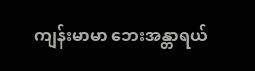ကျန်းမာမာ ဘေးအန္တာရယ်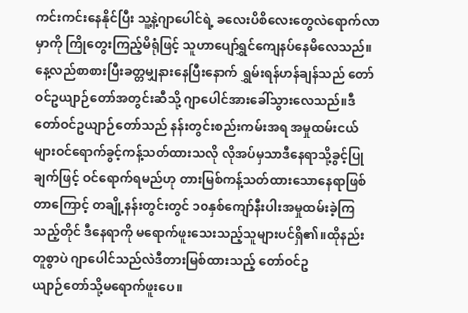ကင်းကင်းနေနိုင်ပြီး သူ့နဲ့ဂျာပေါင်ရဲ့ ခလေးပိစိလေးတွေလဲရောက်လာမှာကို ကြိုတွေးကြည့်မိရုံဖြင့် သူဟာပျော်ရွှင်ကျေနပ်နေမိလေသည်။
နေ့လည်စာစားပြီးခတ္တမျှနားနေပြီးနောက် ရွှမ်းရန်ဟန်ချန်သည် တော်ဝင်ဥယျာဉ်တော်အတွင်းဆီသို့ ဂျာပေါင်အားခေါ်သွားလေသည်။ဒီတော်ဝင်ဥယျာဉ်တော်သည် နန်းတွင်းစည်းကမ်းအရ အမှုထမ်းငယ်များဝင်ရောက်ခွင့်ကန့်သတ်ထားသလို လိုအပ်မှသာဒီနေရာသို့ခွင့်ပြုချက်ဖြင့် ဝင်ရောက်ရမည်ဟု တားမြစ်ကန့်သတ်ထားသောနေရာဖြစ်တာကြောင့် တချို့နန်းတွင်းတွင် ၁၀နှစ်ကျော်နီးပါးအမှုထမ်းခဲ့ကြသည့်တိုင် ဒီနေရာကို မရောက်ဖူးသေးသည့်သူများပင်ရှိ၏။ထိုနည်းတူစွာပဲ ဂျာပေါင်သည်လဲဒီတားမြစ်ထားသည့် တော်ဝင်ဥ
ယျာဉ်တော်သို့မရောက်ဖူးပေ။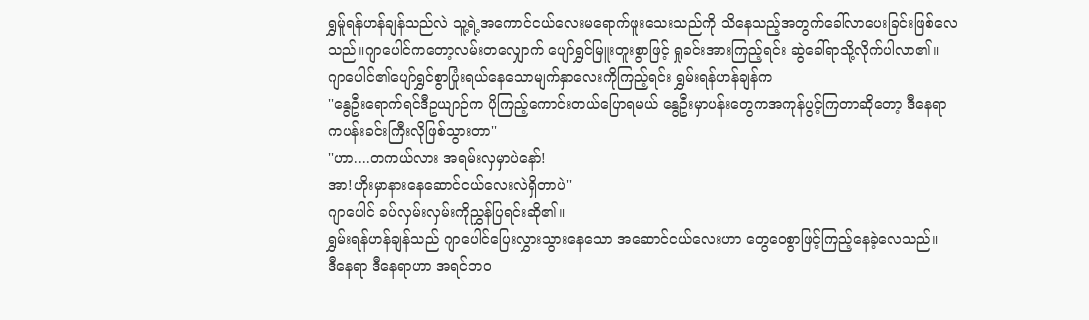ရွှမ်ူရန်ဟန်ချန်သည်လဲ သူ့ရဲ့အကောင်ငယ်လေးမရောက်ဖူးသေးသည်ကို သိနေသည့်အတွက်ခေါ်လာပေးခြင်းဖြစ်လေသည်။ဂျာပေါင်ကတော့လမ်းတလျှောက် ပျော်ရွှင်မြူးတူးစွာဖြင့် ရှုခင်းအားကြည့်ရင်း ဆွဲခေါ်ရာသို့လိုက်ပါလာ၏။
ဂျာပေါင်၏ပျော်ရွှင်စွာပြုံးရယ်နေသောမျက်နှာလေးကိုကြည့်ရင်း ရွှမ်းရန်ဟန်ချန်က
''နွေဦးရောက်ရင်ဒီဥယျာဉ်က ပိုကြည့်ကောင်းတယ်ပြောရမယ် နွေဦးမှာပန်းတွေကအကုန်ပွင့်ကြတာဆိုတော့ ဒီနေရာကပန်းခင်းကြီးလိုဖြစ်သွားတာ''
''ဟာ....တကယ်လား အရမ်းလှမှာပဲနော်!
အာ!ဟိုးမှာနားနေဆောင်ငယ်လေးလဲရှိတာပဲ''
ဂျာပေါင် ခပ်လှမ်းလှမ်းကိုညွှန်ပြရင်းဆို၏။
ရွှမ်းရန်ဟန်ချန်သည် ဂျာပေါင်ပြေးလွှားသွားနေသော အဆောင်ငယ်လေးဟာ တွေဝေစွာဖြင့်ကြည့်နေခဲ့လေသည်။
ဒီနေရာ ဒီနေရာဟာ အရင်ဘဝ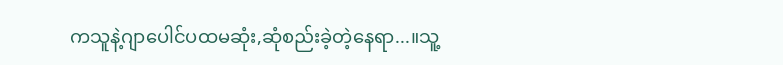ကသူနဲ့ဂျာပေါင်ပထမဆုံး,ဆုံစည်းခဲ့တဲ့နေရာ...။သူ့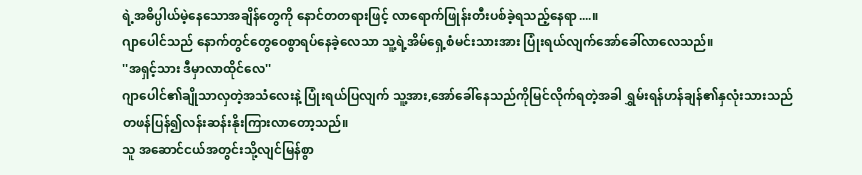ရဲ့အဓိပ္ပါယ်မဲ့နေသောအချိန်တွေကို နောင်တတရားဖြင့် လာရောက်ဖြုန်းတီးပစ်ခဲ့ရသည့်နေရာ....။
ဂျာပေါင်သည် နောက်တွင်တွေဝေစွာရပ်နေခဲ့လေသာ သူ့ရဲ့အိမ်ရှေ့စံမင်းသားအား ပြုံးရယ်လျက်အော်ခေါ်လာလေသည်။
''အရှင့်သား ဒီမှာလာထိုင်လေ''
ဂျာပေါင်၏ချိုသာလှတဲ့အသံလေးနဲ့ ပြုံးရယ်ပြလျက် သူ့အား,အော်ခေါ်နေသည်ကိုမြင်လိုက်ရတဲ့အခါ ရွှမ်းရန်ဟန်ချန်၏နှလုံးသားသည် တဖန်ပြန်၍လန်းဆန်းနိုးကြားလာတော့သည်။
သူ အဆောင်ငယ်အတွင်းသို့လျင်မြန်စွာ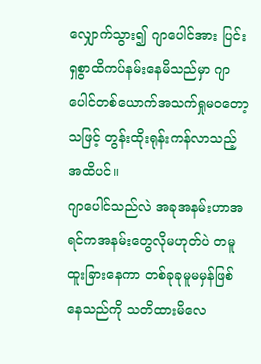လျှောက်သွား၍ ဂျာပေါင်အား ပြင်းရှစွာထိကပ်နမ်းနေမိသည်မှာ ဂျာပေါင်တစ်ယောက်အသက်ရှုမဝတော့သဖြင့် တွန်းထိုးရုန်းကန်လာသည့်အထိပင်။
ဂျာပေါင်သည်လဲ အခုအနမ်းဟာအရင်ကအနမ်းတွေလိုမဟုတ်ပဲ တမူထူးခြားနေကာ တစ်ခုခုမူမမှန်ဖြစ်နေသည်ကို သတိထားမိလေ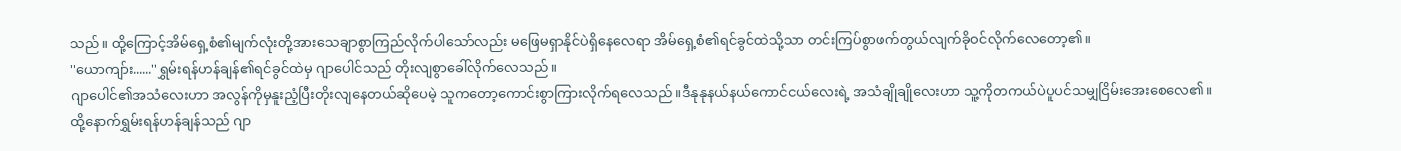သည်။ ထို့ကြောင့်အိမ်ရှေ့စံ၏မျက်လုံးတို့အားသေချာစွာကြည်လိုက်ပါသော်လည်း မဖြေမရှာနိုင်ပဲရှိနေလေရာ အိမ်ရှေ့စံ၏ရင်ခွင်ထဲသို့သာ တင်းကြပ်စွာဖက်တွယ်လျက်ခိုဝင်လိုက်လေတော့၏။
''ယောကျာ်း......''ရွှမ်းရန်ဟန်ချန်၏ရင်ခွင်ထဲမှ ဂျာပေါင်သည် တိုးလျစွာခေါ်လိုက်လေသည်။
ဂျာပေါင်၏အသံလေးဟာ အလွန်ကိုမှနူးညံ့ပြီးတိုးလျနေတယ်ဆိုပေမဲ့ သူကတော့ကောင်းစွာကြားလိုက်ရလေသည်။ဒီနုနုနယ်နယ်ကောင်ငယ်လေးရဲ့ အသံချိုချိုလေးဟာ သူ့ကိုတကယ်ပဲပူပင်သမျှငြိမ်းအေးစေလေ၏။
ထို့နောက်ရွှမ်းရန်ဟန်ချန်သည် ဂျာ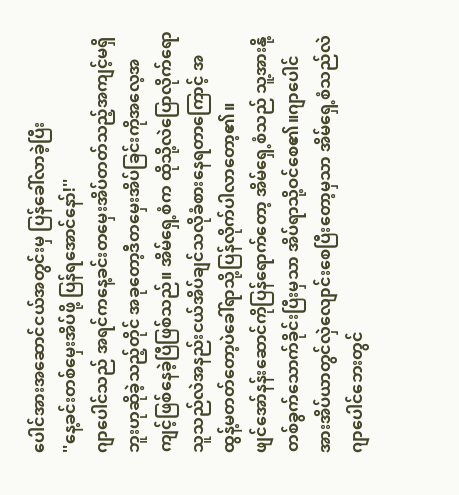ပေါင်အားအဆောင်ငယ်အတွင်းမှ ပြန်ခေါ်လာခဲ့ပြီး
''နေ့ခင်းတစ်မှေးအိပ်ဖို့ ပြန်ရအောင်နော်!''
ဂျာပေါင်သည် အရင်ကနေ့ခင်းတမှေးအိပ်တတ်သည့်အကျင့်မရှိဘူးဟုဆိုခဲ့သည့်တိုင် အခုတော့ဒီတမှေးအိပ်ခြင်းကိုအလေ့အကျင့်ဖြစ်နေခဲ့ပြီဖြစ်သည်။ အိမ်ရှေ့စံက ထိုသို့လဲပြောလိုက်ရော သူသည်လဲအနည်းငယ်အိပ်ချင်သလိုခံစားနေရတာကြောင့် အထွန့်မတတ်တော့ပဲခေါ်ရာသို့ပြန်လိုက်ပါလာတော့၏။
ဖျင်အော်နန်းဆောင်ကိုပြန်ရောက်တော့ အိမ်ရှေ့စံသည် သူ့အားနို့တစ်ခွက်သောက်ခိုင်းပြီးမှသာ အိပ်ရာသို့ဝင်စေ၏။ဂျာပေါင်အားအိပ်ယာတွင်လှဲလျောင်းစေပြီးတော့မှသာ အိမ်ရှေ့စံသည်လဲ ဂျာပေါင်ဘေးတွင်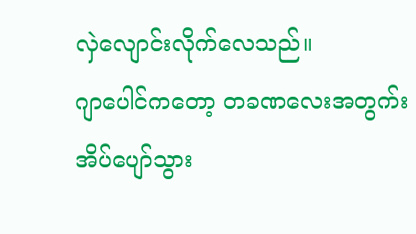လှဲလျောင်းလိုက်လေသည်။
ဂျာပေါင်ကတော့ တခဏလေးအတွက်းအိပ်ပျော်သွား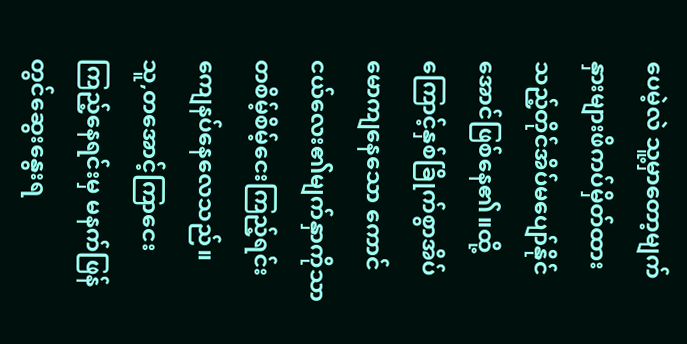ပေမဲ့လဲ သူ့မှာတော့မျက်နှားများဖိကပ်မှိတ်ထားသည့်တိုင်အိပ်မပျော်နိုင်အောင်ဖြစ်နေ၏။ထို့ကြောင့်နှစ်ခြိုက်စွာအိပ်မောကျနေသော ကောင်ငယ်လေး၏မျက်နှာကိုသာ တစိမ့်စိမ့်ငေးကြည့်ရင်းကျေနပ်နေလေသည်။
သူ,တအောင့်ကြာငေးကြည့်နေရင်းမှ မနက်ဖြန်တွင်ဆွေးနွေးရ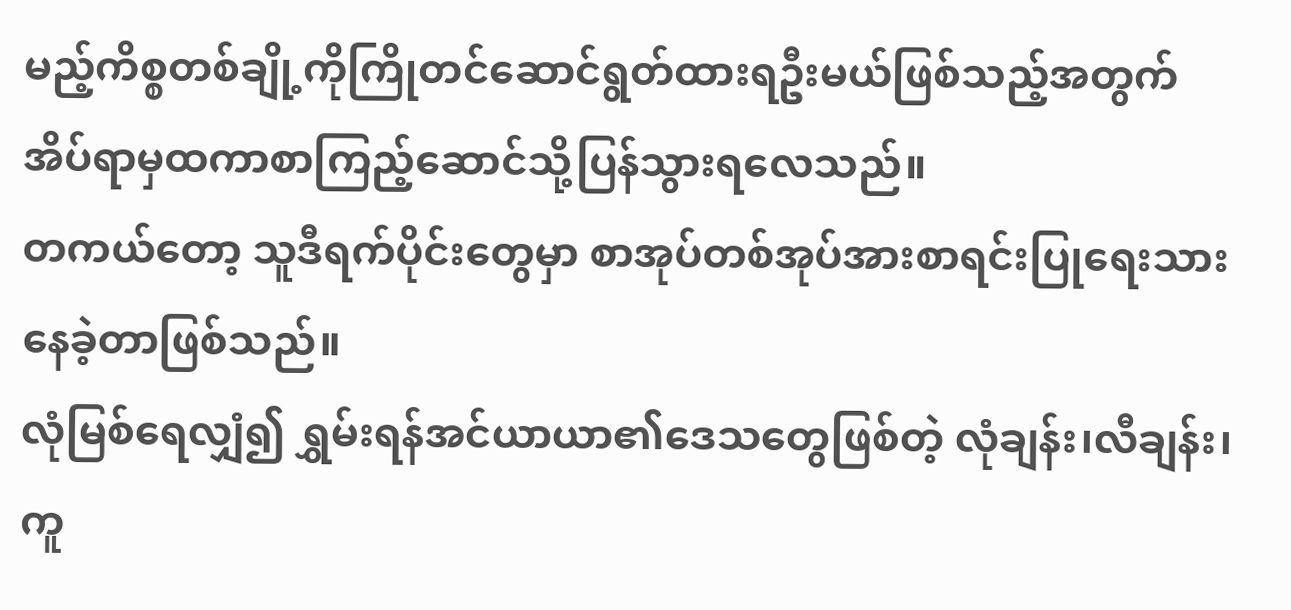မည့်ကိစ္စတစ်ချို့ကိုကြိုတင်ဆောင်ရွတ်ထားရဦးမယ်ဖြစ်သည့်အတွက် အိပ်ရာမှထကာစာကြည့်ဆောင်သို့ပြန်သွားရလေသည်။
တကယ်တော့ သူဒီရက်ပိုင်းတွေမှာ စာအုပ်တစ်အုပ်အားစာရင်းပြုရေးသားနေခဲ့တာဖြစ်သည်။
လုံမြစ်ရေလျှံ၍ ရွှမ်းရန်အင်ယာယာ၏ဒေသတွေဖြစ်တဲ့ လုံချန်း၊လီချန်း၊ကူ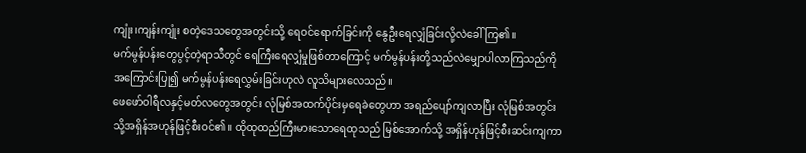ကျုံး၊ကျန်းကျုံး စတဲ့ဒေသတွေအတွင်းသို့ ရေဝင်ရောက်ခြင်းကို နွေဦးရေလျှံခြင်းလို့လဲခေါ်ကြ၏။
မက်မွန်ပန်းတွေပွင့်တဲ့ရာသီတွင် ရေကြီးရေလျှံမှုဖြစ်တာကြောင့် မက်မွန်ပန်းတို့သည်လဲမျှောပါလာကြသည်ကိုအကြောင်းပြု၍ မက်မွန်ပန်းရေလွှမ်းခြင်းဟုလဲ လူသိများလေသည်။
ဖေဖော်ဝါရီလနှင့်မတ်လတွေအတွင်း လုံမြစ်အထက်ပိုင်းမှရေခဲတွေဟာ အရည်ပျော်ကျလာပြီး လုံမြစ်အတွင်းသို့အရှိန်အဟုန်ဖြင့်စီးဝင်၏။ ထိုထုထည်ကြီးမားသောရေထုသည် မြစ်အောက်သို့ အရှိန်ဟုန်ဖြင့်စီးဆင်းကျကာ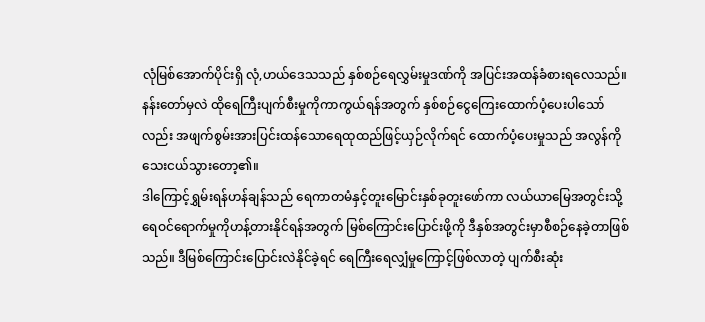လုံမြစ်အောက်ပိုင်းရှိ လုံ,ဟယ်ဒေသသည် နှစ်စဉ်ရေလွှမ်းမှုဒဏ်ကို အပြင်းအထန်ခံစားရလေသည်။
နန်းတော်မှလဲ ထိုရေကြီးပျက်စီးမှုကိုကာကွယ်ရန်အတွက် နှစ်စဉ်ငွေကြေးထောက်ပံ့ပေးပါသော်လည်း အဖျက်စွမ်းအားပြင်းထန်သောရေထုထည်ဖြင့်ယှဉ်လိုက်ရင် ထောက်ပံ့ပေးမှုသည် အလွန်ကိုသေးငယ်သွားတော့၏။
ဒါကြောင့်ရွှမ်းရန်ဟန်ချန်သည် ရေကာတမံနှင့်တူးမြောင်းနှစ်ခုတူးဖော်ကာ လယ်ယာမြေအတွင်းသို့ရေဝင်ရောက်မှုကိုဟန့်တားနိုင်ရန်အတွက် မြစ်ကြောင်းပြောင်းဖို့ကို ဒီနှစ်အတွင်းမှာစီစဉ်နေခဲ့တာဖြစ်သည်။ ဒီမြစ်ကြောင်းပြောင်းလဲနိုင်ခဲ့ရင် ရေကြီးရေလျှံမှုကြောင့်ဖြစ်လာတဲ့ ပျက်စီးဆုံး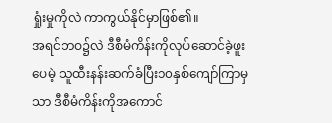ရှုံးမှုကိုလဲ ကာကွယ်နိုင်မှာဖြစ်၏။
အရင်ဘဝ၌လဲ ဒီစီမံကိန်းကိုလုပ်ဆောင်ခဲ့ဖူးပေမဲ့ သူထီးနန်းဆက်ခံပြီး၁၀နှစ်ကျော်ကြာမှသာ ဒီစီမံကိန်းကိုအကောင်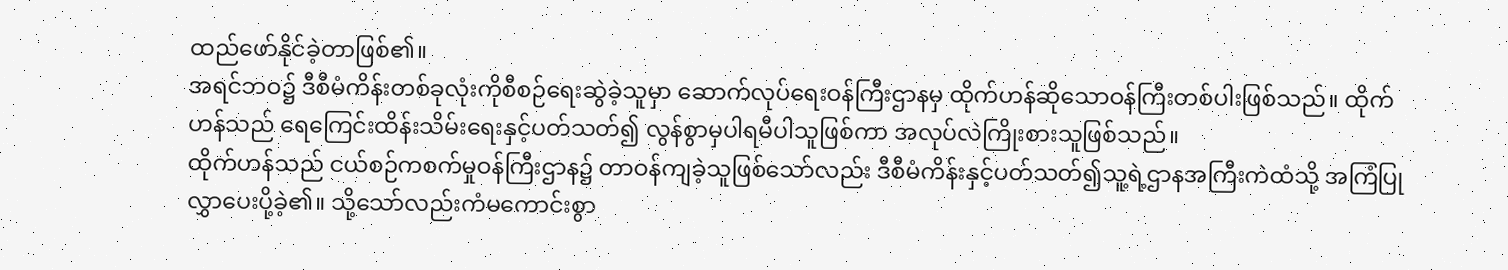ထည်ဖော်နိုင်ခဲ့တာဖြစ်၏။
အရင်ဘဝ၌ ဒီစီမံကိန်းတစ်ခုလုံးကိုစီစဉ်ရေးဆွဲခဲ့သူမှာ ဆောက်လုပ်ရေးဝန်ကြီးဌာနမှ ထိုက်ဟန်ဆိုသောဝန်ကြီးတစ်ပါးဖြစ်သည်။ ထိုက်ဟန်သည် ရေကြေင်းထိန်းသိမ်းရေးနှင့်ပတ်သတ်၍ လွန်စွာမှပါရမီပါသူဖြစ်ကာ အလုပ်လဲကြိုးစားသူဖြစ်သည်။
ထိုက်ဟန်သည် ငယ်စဉ်ကစက်မှုဝန်ကြီးဌာန၌ တာဝန်ကျခဲ့သူဖြစ်သော်လည်း ဒီစီမံကိန်းနှင့်ပတ်သတ်၍သူ့ရဲ့ဌာနအကြီးကဲထံသို့ အကြံပြုလွှာပေးပို့ခဲ့၏။ သို့သော်လည်းကံမကောင်းစွာ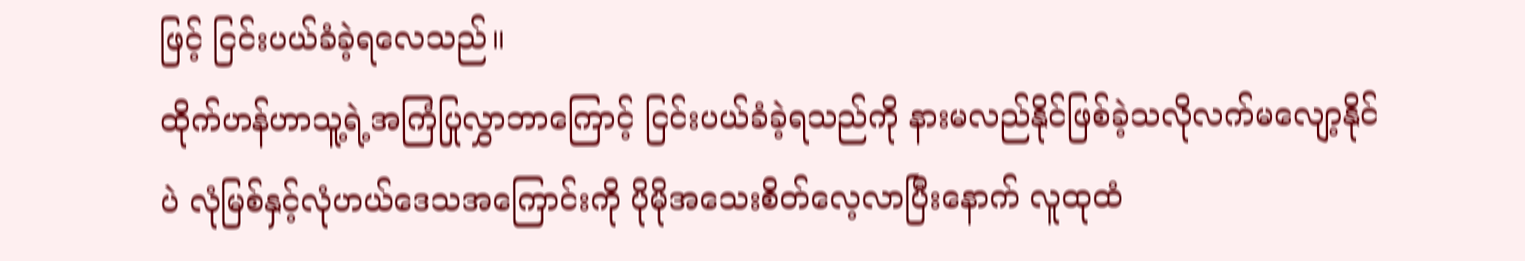ဖြင့် ငြင်းပယ်ခံခဲ့ရလေသည်။
ထိုက်ဟန်ဟာသူ့ရဲ့အကြံပြုလွှာဘာကြောင့် ငြင်းပယ်ခံခဲ့ရသည်ကို နားမလည်နိုင်ဖြစ်ခဲ့သလိုလက်မလျော့နိုင်ပဲ လုံမြစ်နှင့်လုံဟယ်ဒေသအကြောင်းကို ပိုမိုအသေးစိတ်လေ့လာပြီးနောက် လူထုထံ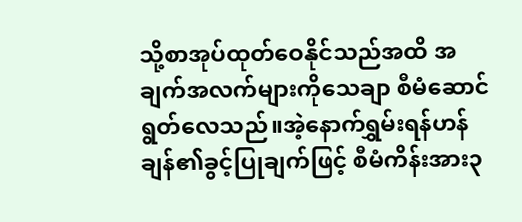သို့စာအုပ်ထုတ်ဝေနိုင်သည်အထိ အချက်အလက်များကိုသေချာ စီမံဆောင်ရွတ်လေသည်။အဲ့နောက်ရွှမ်းရန်ဟန်ချန်၏ခွင့်ပြုချက်ဖြင့် စီမံကိန်းအား၃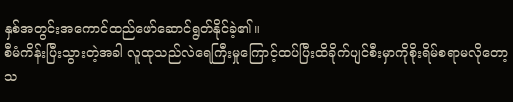နှစ်အတွင်းအကောင်ထည်ဖော်ဆောင်ရွတ်နိုင်ခဲ့၏။
စီမံကိန်းပြီးသွားတဲ့အခါ လူထုသည်လဲရေကြီးမှုကြောင့်ထပ်ပြီးထိခိုက်ပျင်စီးမှာကိုစိုးရိမ်စရာမလိုတော့သ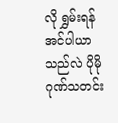လို ရွှမ်းရန်အင်ပါယာသည်လဲ ပိုမိုဂုဏ်သတင်း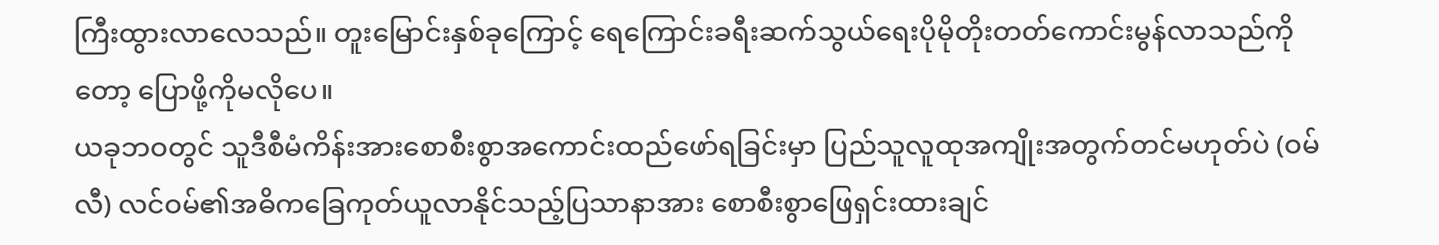ကြီးထွားလာလေသည်။ တူးမြောင်းနှစ်ခုကြောင့် ရေကြောင်းခရီးဆက်သွယ်ရေးပိုမိုတိုးတတ်ကောင်းမွန်လာသည်ကိုတော့ ပြောဖို့ကိုမလိုပေ။
ယခုဘဝတွင် သူဒီစီမံကိန်းအားစောစီးစွာအကောင်းထည်ဖော်ရခြင်းမှာ ပြည်သူလူထုအကျိုးအတွက်တင်မဟုတ်ပဲ (ဝမ်လီ) လင်ဝမ်၏အဓိကခြေကုတ်ယူလာနိုင်သည့်ပြသာနာအား စောစီးစွာဖြေရှင်းထားချင်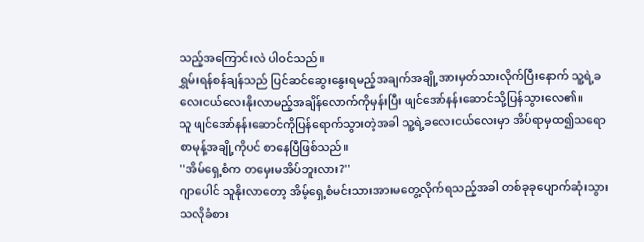သည့်အကြောင်းလဲ ပါဝင်သည်။
ရွှမ်းရန်စန်ချန်သည် ပြင်ဆင်ဆွေးနွေးရမည့်အချက်အချို့အားမှတ်သားလိုက်ပြီးနောက် သူ့ရဲ့ခလေးငယ်လေးနိုးလာမည့်အချိန်လောက်ကိုမှန်းပြီး ဖျင်အော်နန်းဆောင်သို့ပြန်သွားလေ၏။
သူ ဖျင်အော်နန်းဆောင်ကိုပြန်ရောက်သွားတဲ့အခါ သူ့ရဲ့ခလေးငယ်လေးမှာ အိပ်ရာမှထ၍သရောစာမုန့်အချို့ကိုပင် စာနေပြီဖြစ်သည်။
''အိမ်ရှေ့စံက တမှေးမအိပ်ဘူးလား?''
ဂျာပေါင် သူနိုးလာတော့ အိမ့်ရှေ့စံမင်းသားအားမတွေ့လိုက်ရသည့်အခါ တစ်ခုခုပျောက်ဆုံးသွားသလိုခံစား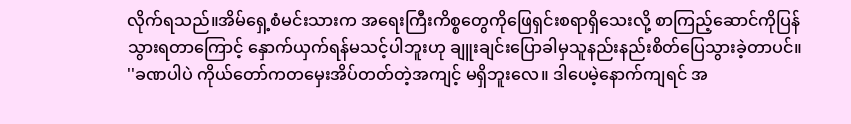လိုက်ရသည်။အိမ်ရှေ့စံမင်းသားက အရေးကြီးကိစ္စတွေကိုဖြေရှင်းစရာရှိသေးလို့ စာကြည့်ဆောင်ကိုပြန်သွားရတာကြောင့် နှောက်ယှက်ရန်မသင့်ပါဘူးဟု ချူးချင်းပြောခါမှသူနည်းနည်းစိတ်ပြေသွားခဲ့တာပင်။
''ခဏပါပဲ ကိုယ်တော်ကတမှေးအိပ်တတ်တဲ့အကျင့် မရှိဘူးလေ။ ဒါပေမဲ့နောက်ကျရင် အ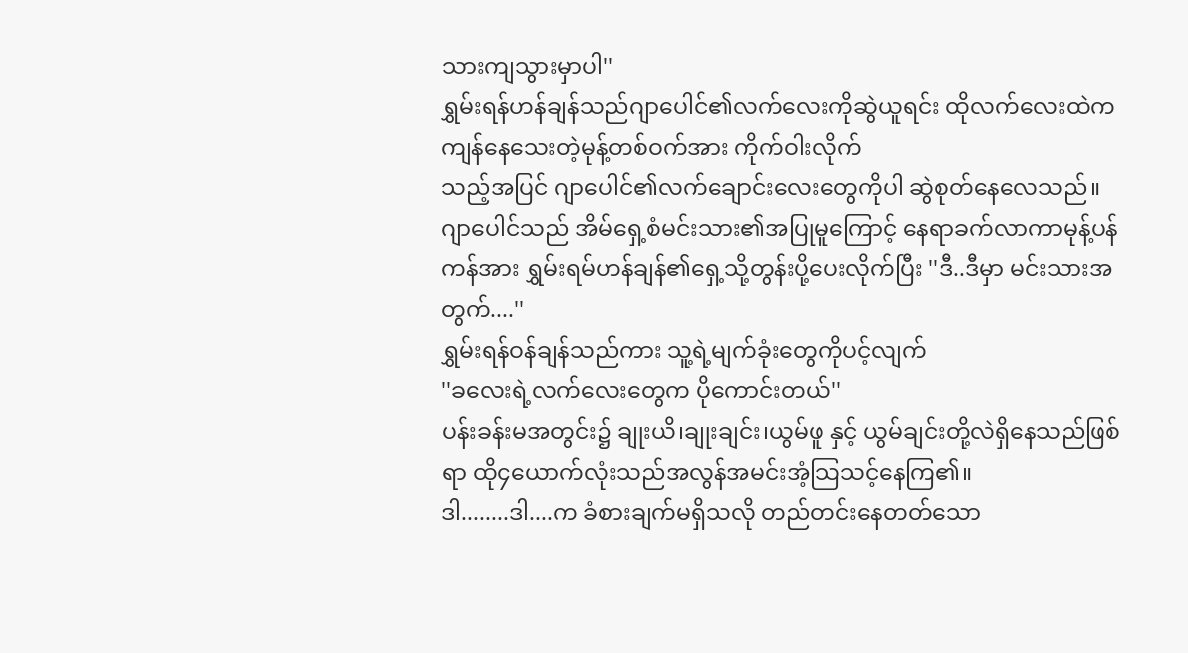သားကျသွားမှာပါ''
ရွှမ်းရန်ဟန်ချန်သည်ဂျာပေါင်၏လက်လေးကိုဆွဲယူရင်း ထိုလက်လေးထဲကကျန်နေသေးတဲ့မုန့်တစ်ဝက်အား ကိုက်ဝါးလိုက်
သည့်အပြင် ဂျာပေါင်၏လက်ချောင်းလေးတွေကိုပါ ဆွဲစုတ်နေလေသည်။
ဂျာပေါင်သည် အိမ်ရှေ့စံမင်းသား၏အပြုမူကြောင့် နေရာခက်လာကာမုန့်ပန်ကန်အား ရွှမ်းရမ်ဟန်ချန်၏ရှေ့သို့တွန်းပို့ပေးလိုက်ပြီး ''ဒီ..ဒီမှာ မင်းသားအတွက်....''
ရွှမ်းရန်ဝန်ချန်သည်ကား သူ့ရဲ့မျက်ခုံးတွေကိုပင့်လျက်
''ခလေးရဲ့လက်လေးတွေက ပိုကောင်းတယ်''
ပန်းခန်းမအတွင်း၌ ချုးယိ၊ချုးချင်း၊ယွမ်ဖူ နှင့် ယွမ်ချင်းတို့လဲရှိနေသည်ဖြစ်ရာ ထို၄ယောက်လုံးသည်အလွန်အမင်းအံ့သြသင့်နေကြ၏။
ဒါ........ဒါ....က ခံစားချက်မရှိသလို တည်တင်းနေတတ်သော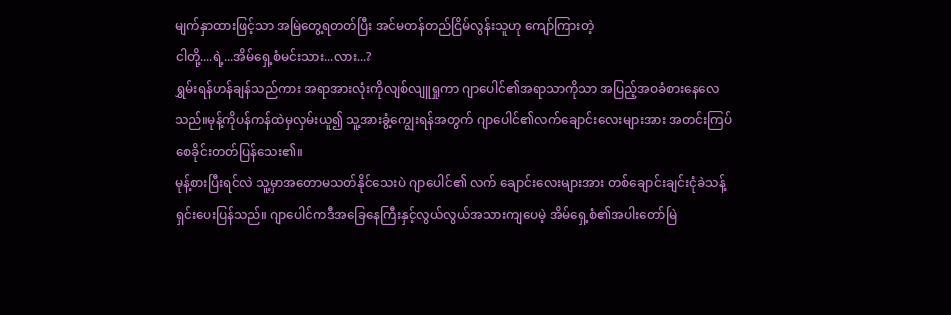မျက်နှာထားဖြင့်သာ အမြဲတွေ့ရတတ်ပြီး အင်မတန်တည်ငြိမ်လွန်းသူဟု ကျော်ကြားတဲ့
ငါတို့....ရဲ့...အိမ်ရှေ့စံမင်းသား...လား...?
ရွှမ်းရန်ဟန်ချန်သည်ကား အရာအားလုံးကိုလျစ်လျူရှုကာ ဂျာပေါင်၏အရာသာကိုသာ အပြည့်အဝခံစားနေလေသည်။မုန့်ကိုပန်ကန်ထဲမှလှမ်းယူ၍ သူ့အားခွံ့ကျွေးရန်အတွက် ဂျာပေါင်၏လက်ချောင်းလေးများအား အတင်းကြပ်စေခိုင်းတတ်ပြန်သေး၏။
မုန့်စားပြီးရင်လဲ သူ့မှာအတောမသတ်နိုင်သေးပဲ ဂျာပေါင်၏ လက် ချောင်းလေးများအား တစ်ချောင်းချင်းငုံခဲသန့်ရှင်းပေးပြန်သည်။ ဂျာပေါင်ကဒီအခြေနေကြီးနှင့်လွယ်လွယ်အသားကျပေမဲ့ အိမ်ရှေ့စံ၏အပါးတော်မြဲ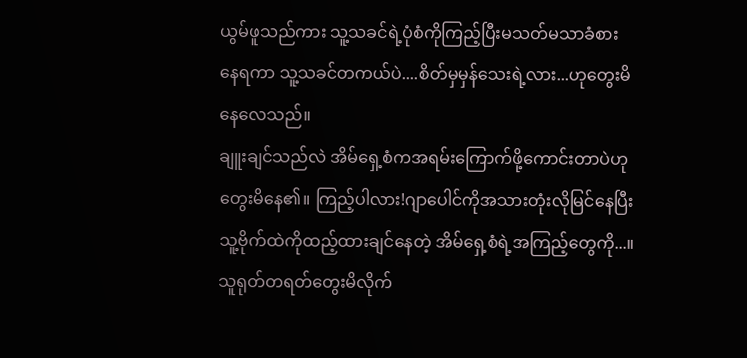ယွမ်ဖူသည်ကား သူ့သခင်ရဲ့ပုံစံကိုကြည့်ပြီးမသတ်မသာခံစားနေရကာ သူ့သခင်တကယ်ပဲ....စိတ်မှမှန်သေးရဲ့လား...ဟုတွေးမိနေလေသည်။
ချူးချင်သည်လဲ အိမ်ရှေ့စံကအရမ်းကြောက်ဖို့ကောင်းတာပဲဟုတွေးမိနေ၏။ ကြည့်ပါလား!ဂျာပေါင်ကိုအသားတုံးလိုမြင်နေပြီး သူ့ဗိုက်ထဲကိုထည့်ထားချင်နေတဲ့ အိမ်ရှေ့စံရဲ့အကြည့်တွေကို...။သူရုတ်တရတ်တွေးမိလိုက်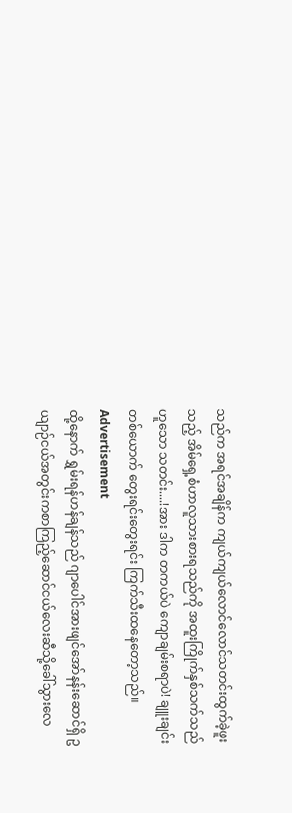သည်က အရင်အချိန်က ကျယ်ကျယ်လောင်လောင်သတင်းထွက်ခဲ့ဖူးသည့် အိမ်ရှေ့စံဟာလူသားစားရသည်ကို အထူးကြိုက်နှစ်သက်သည်ဟူသော သတင်း....!အား ဒါက တကယ်ပဲ ကျောချမ်းစရာပဲ! ချူးချင်းတစ်ယောက် တွေးရင်းတွေးရင်း ကြက်သီးထနေတော့သည်။
Advertisement
ထို့နောက် ရွှမ်းရန်ဟန်ချန်သည် ဂျာပေါင်အားဖျင်အော်နန်းဆောင်ရှိ ဥယျာဉ်ငယ်အတွင်းကစာကြည့်ဆောင်ငယ်လေးဆီသို့ခေါ်သွားလေ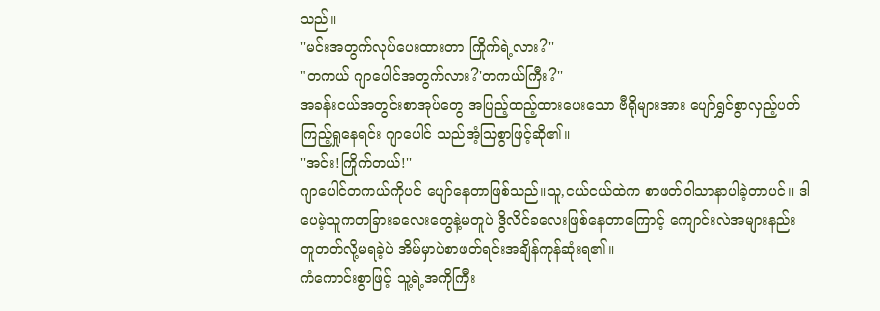သည်။
''မင်းအတွက်လုပ်ပေးထားတာ ကြိုက်ရဲ့လား?''
"တကယ် ဂျာပေါင်အတွက်လား?'တကယ်ကြီး?''
အခန်းငယ်အတွင်းစာအုပ်တွေ အပြည့်ထည့်ထားပေးသော ဗီရိုများအား ပျော်ရွှင်စွာလှည့်ပတ်ကြည့်ရှုနေရင်း ဂျာပေါင် သည်အံ့သြစွာဖြင့်ဆို၏။
''အင်း!ကြိုက်တယ်!''
ဂျာပေါင်တကယ်ကိုပင် ပျော်နေတာဖြစ်သည်။သူ,ငယ်ငယ်ထဲက စာဖတ်ဝါသာနာပါခဲ့တာပင်။ ဒါပေမဲ့သူကတခြားခလေးတွေနဲ့မတူပဲ ဒွိလိင်ခလေးဖြစ်နေတာကြောင့် ကျောင်းလဲအများနည်းတူတတ်လို့မရခဲ့ပဲ အိမ်မှာပဲစာဖတ်ရင်းအချိန်ကုန်ဆုံးရ၏။
ကံကောင်းစွာဖြင့် သူ့ရဲ့အကိုကြီး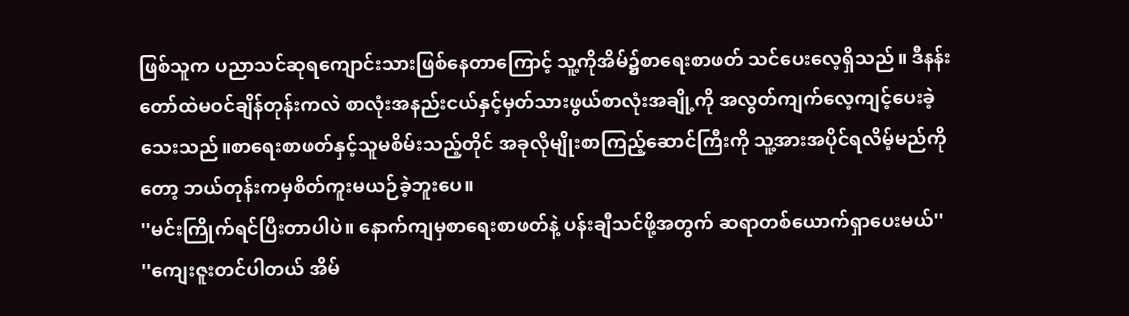ဖြစ်သူက ပညာသင်ဆုရကျောင်းသားဖြစ်နေတာကြောင့် သူ့ကိုအိမ်၌စာရေးစာဖတ် သင်ပေးလေ့ရှိသည်။ ဒီနန်းတော်ထဲမဝင်ချိန်တုန်းကလဲ စာလုံးအနည်းငယ်နှင့်မှတ်သားဖွယ်စာလုံးအချို့ကို အလွတ်ကျက်လေ့ကျင့်ပေးခဲ့သေးသည်။စာရေးစာဖတ်နှင့်သူမစိမ်းသည့်တိုင် အခုလိုမျိုးစာကြည့်ဆောင်ကြီးကို သူ့အားအပိုင်ရလိမ့်မည်ကိုတော့ ဘယ်တုန်းကမှစိတ်ကူးမယဉ်ခဲ့ဘူးပေ။
''မင်းကြိုက်ရင်ပြီးတာပါပဲ။ နောက်ကျမှစာရေးစာဖတ်နဲ့ ပန်းချီသင်ဖို့အတွက် ဆရာတစ်ယောက်ရှာပေးမယ်''
''ကျေးဇူးတင်ပါတယ် အိမ်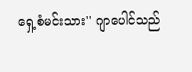ရှေ့စံမင်းသား'' ဂျာပေါင်သည်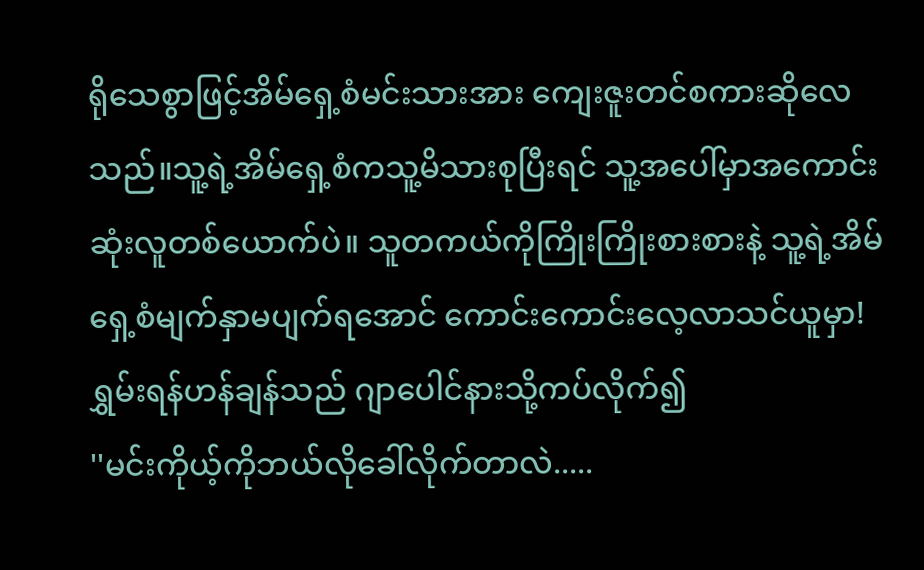ရိုသေစွာဖြင့်အိမ်ရှေ့စံမင်းသားအား ကျေးဇူးတင်စကားဆိုလေသည်။သူ့ရဲ့အိမ်ရှေ့စံကသူ့မိသားစုပြီးရင် သူ့အပေါ်မှာအကောင်းဆုံးလူတစ်ယောက်ပဲ။ သူတကယ်ကိုကြိုးကြိုးစားစားနဲ့ သူ့ရဲ့အိမ်ရှေ့စံမျက်နှာမပျက်ရအောင် ကောင်းကောင်းလေ့လာသင်ယူမှာ!
ရွှမ်းရန်ဟန်ချန်သည် ဂျာပေါင်နားသို့ကပ်လိုက်၍
''မင်းကိုယ့်ကိုဘယ်လိုခေါ်လိုက်တာလဲ.....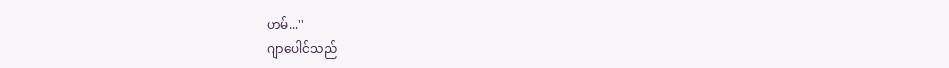ဟမ်...''
ဂျာပေါင်သည်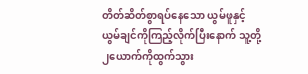တိတ်ဆိတ်စွာရပ်နေသော ယွမ်ဖူနှင့်ယွမ်ချင်ကိုကြည့်လိုက်ပြီးနောက် သူ့တို့၂ယောက်ကိုထွက်သွား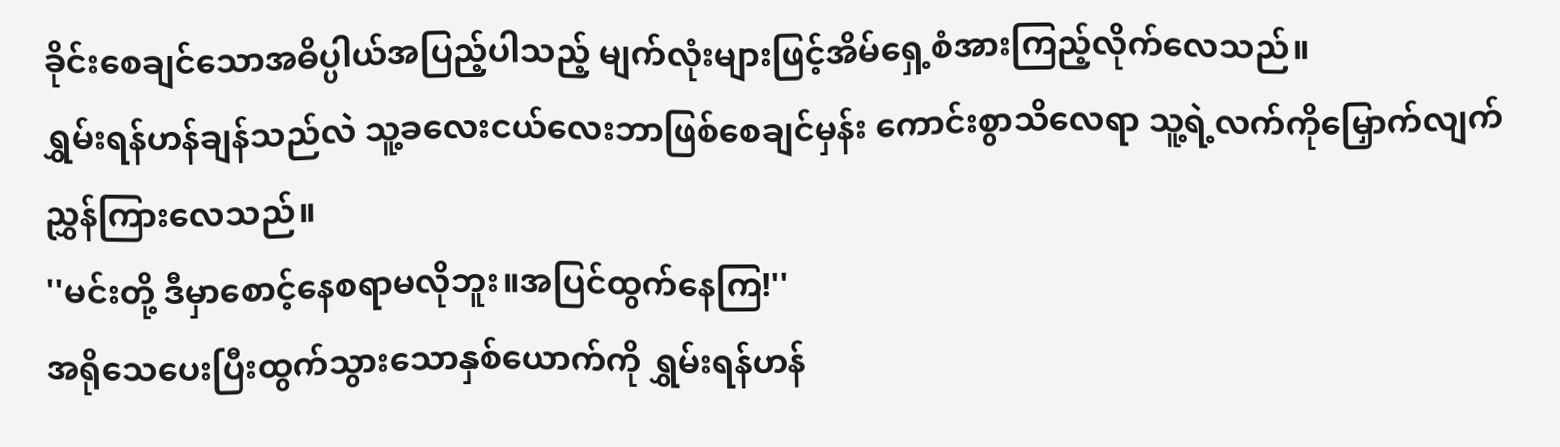ခိုင်းစေချင်သောအဓိပ္ပါယ်အပြည့်ပါသည့် မျက်လုံးများဖြင့်အိမ်ရှေ့စံအားကြည့်လိုက်လေသည်။
ရွှမ်းရန်ဟန်ချန်သည်လဲ သူ့ခလေးငယ်လေးဘာဖြစ်စေချင်မှန်း ကောင်းစွာသိလေရာ သူ့ရဲ့လက်ကိုမြှောက်လျက်ညွှန်ကြားလေသည်။
''မင်းတို့ ဒီမှာစောင့်နေစရာမလိုဘူး။အပြင်ထွက်နေကြ!''
အရိုသေပေးပြီးထွက်သွားသောနှစ်ယောက်ကို ရွှမ်းရန်ဟန်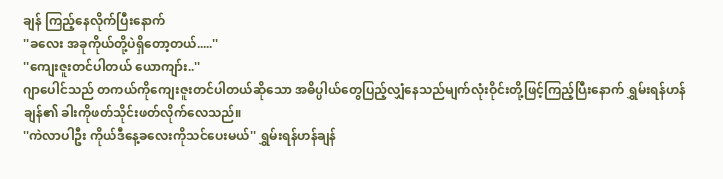ချန် ကြည့်နေလိုက်ပြီးနောက်
''ခလေး အခုကိုယ်တို့ပဲရှိတော့တယ်.....''
''ကျေးဇူးတင်ပါတယ် ယောကျာ်း..''
ဂျာပေါင်သည် တကယ်ကိုကျေးဇူးတင်ပါတယ်ဆိုသော အဓိပ္ပါယ်တွေပြည့်လျှံနေသည်မျက်လုံးဝိုင်းတို့ဖြင့်ကြည့်ပြီးနောက် ရွှမ်းရန်ဟန်ချန်၏ ခါးကိုဖတ်သိုင်းဖတ်လိုက်လေသည်။
''ကဲလာပါဦး ကိုယ်ဒီနေ့ခလေးကိုသင်ပေးမယ်'' ရွှမ်းရန်ဟန်ချန်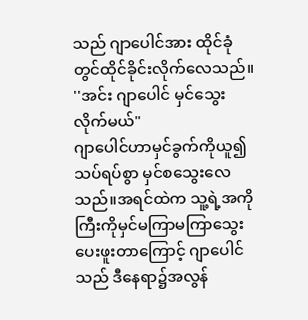သည် ဂျာပေါင်အား ထိုင်ခုံတွင်ထိုင်ခိုင်းလိုက်လေသည်။
''အင်း ဂျာပေါင် မှင်သွေးလိုက်မယ်"
ဂျာပေါင်ဟာမှင်ခွက်ကိုယူ၍သပ်ရပ်စွာ မှင်စသွေးလေသည်။အရင်ထဲက သူ့ရဲ့အကိုကြီးကိုမှင်မကြာမကြာသွေးပေးဖူးတာကြောင့် ဂျာပေါင်သည် ဒီနေရာ၌အလွန်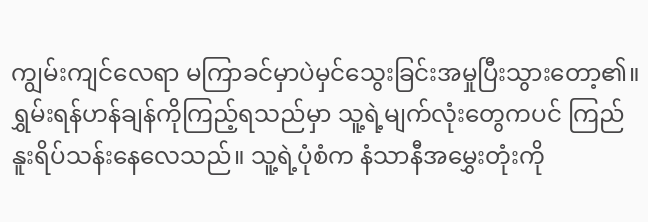ကျွမ်းကျင်လေရာ မကြာခင်မှာပဲမှင်သွေးခြင်းအမှုပြီးသွားတော့၏။
ရွှမ်းရန်ဟန်ချန်ကိုကြည့်ရသည်မှာ သူ့ရဲ့မျက်လုံးတွေကပင် ကြည်နူးရိပ်သန်းနေလေသည်။ သူ့ရဲ့ပုံစံက နံသာနီအမွှေးတုံးကို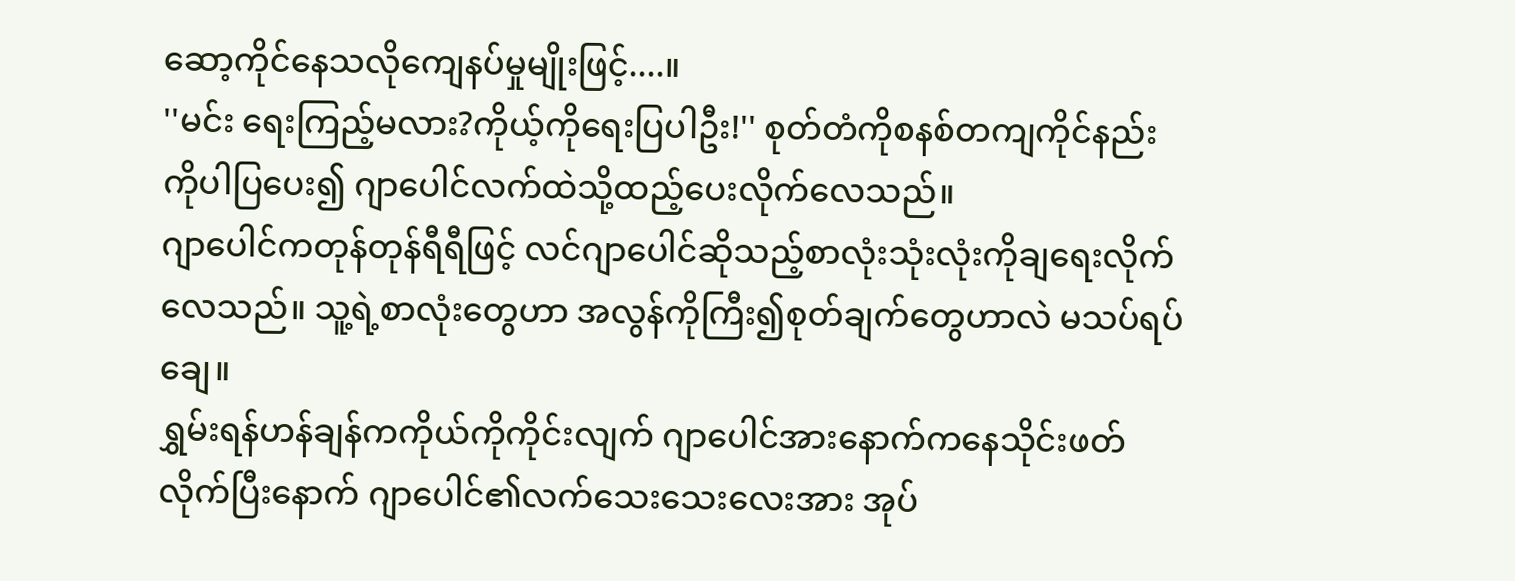ဆော့ကိုင်နေသလိုကျေနပ်မှုမျိုးဖြင့်....။
''မင်း ရေးကြည့်မလား?ကိုယ့်ကိုရေးပြပါဦး!'' စုတ်တံကိုစနစ်တကျကိုင်နည်းကိုပါပြပေး၍ ဂျာပေါင်လက်ထဲသို့ထည့်ပေးလိုက်လေသည်။
ဂျာပေါင်ကတုန်တုန်ရီရီဖြင့် လင်ဂျာပေါင်ဆိုသည့်စာလုံးသုံးလုံးကိုချရေးလိုက်လေသည်။ သူ့ရဲ့စာလုံးတွေဟာ အလွန်ကိုကြီး၍စုတ်ချက်တွေဟာလဲ မသပ်ရပ်ချေ။
ရွှမ်းရန်ဟန်ချန်ကကိုယ်ကိုကိုင်းလျက် ဂျာပေါင်အားနောက်ကနေသိုင်းဖတ်လိုက်ပြီးနောက် ဂျာပေါင်၏လက်သေးသေးလေးအား အုပ်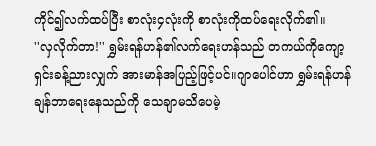ကိုင်၍လက်ထပ်ပြီး စာလုံး၄လုံးကို စာလုံးကိုထပ်ရေးလိုက်၏။
''လှလိုက်တာ!'' ရွှမ်းရန်ဟန်၏လက်ရေးဟန်သည် တကယ်ကိုကျော့ရှင်းခန့်ညားလျှက် အားမာန်အပြည့်ဖြင့်ပင်။ဂျာပေါင်ဟာ ရွှမ်းရန်ဟန်ချန်ဘာရေးနေသည်ကို သေချာမသိပေမဲ့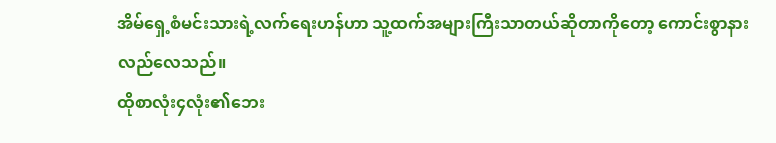အိမ်ရှေ့စံမင်းသားရဲ့လက်ရေးဟန်ဟာ သူ့ထက်အများကြီးသာတယ်ဆိုတာကိုတော့ ကောင်းစွာနားလည်လေသည်။
ထိုစာလုံး၄လုံး၏ဘေး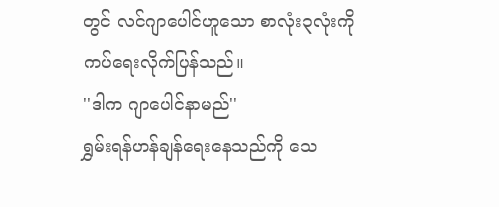တွင် လင်ဂျာပေါင်ဟူသော စာလုံး၃လုံးကိုကပ်ရေးလိုက်ပြန်သည်။
''ဒါက ဂျာပေါင်နာမည်''
ရွှမ်းရန်ဟန်ချန်ရေးနေသည်ကို သေ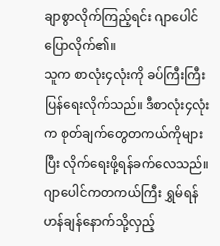ချာစွာလိုက်ကြည့်ရင်း ဂျာပေါင်ပြောလိုက်၏။
သူက စာလုံး၄လုံးကို ခပ်ကြီးကြီးပြန်ရေးလိုက်သည်။ ဒီစာလုံး၄လုံးက စုတ်ချက်တွေတကယ်ကိုများပြီး လိုက်ရေးဖို့ရန်ခက်လေသည်။ဂျာပေါင်ကတကယ်ကြီး ရွှမ်ရန်ဟန်ချန်နောက်သို့လှည့်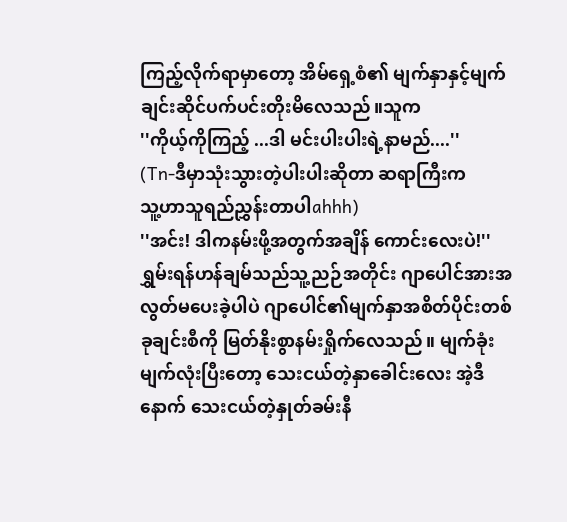ကြည့်လိုက်ရာမှာတော့ အိမ်ရှေ့စံ၏ မျက်နှာနှင့်မျက်ချင်းဆိုင်ပက်ပင်းတိုးမိလေသည်။သူက
''ကိုယ့်ကိုကြည့် ...ဒါ မင်းပါးပါးရဲ့နာမည်....''
(Tn-ဒီမှာသုံးသွားတဲ့ပါးပါးဆိုတာ ဆရာကြီးက
သူ့ဟာသူရည်ညွှန်းတာပါahhh)
''အင်း! ဒါကနမ်းဖို့အတွက်အချိန် ကောင်းလေးပဲ!''
ရွှမ်းရန်ဟန်ချမ်သည်သူ့ညဉ်အတိုင်း ဂျာပေါင်အားအလွတ်မပေးခဲ့ပါပဲ ဂျာပေါင်၏မျက်နှာအစိတ်ပိုင်းတစ်ခုချင်းစီကို မြတ်နိုးစွာနမ်းရှိုက်လေသည်။ မျက်ခုံးမျက်လုံးပြီးတော့ သေးငယ်တဲ့နှာခေါင်းလေး အဲ့ဒီနောက် သေးငယ်တဲ့နှုတ်ခမ်းနီ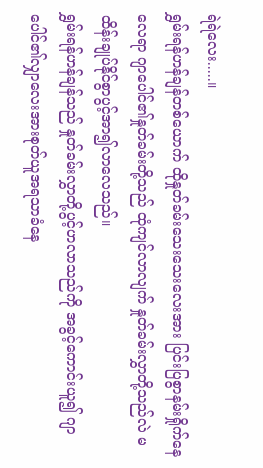ရဲရဲလေး.....။
ရွှမ်းရန်ဟန်ချန်တစ်ယောက် ထိုနှုတ်ခမ်းသေးသေးလေးအား ပြင်းပြစွာနမ်းရှိုက်နေလေရာ ဂျာပေါင်၏နှုတ်ခမ်းတို့သည် ထုံကျင်လာလျက် နှုတ်ခမ်းလွှာတို့သည်လဲ မထိန်းချုပ်နိုင်စွာပွင့်အာ၍လာလေသည်။
ရွှမ်းရန်ဟန်ချန်သည် နှုတ်ခမ်းလွှာတို့ပွင့်ဟလာသည်ကို အခွင့်ကောင်းယူ၍ ဂျာပေါင်၏လျှာလေးအားစုတ်ယူအရသာခံနေ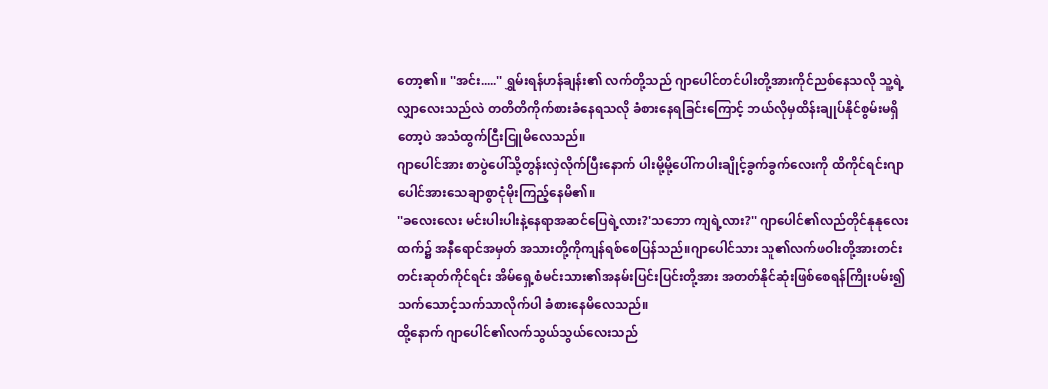တော့၏။ ''အင်း.....'' ရွှမ်းရန်ဟန်ချန်း၏ လက်တို့သည် ဂျာပေါင်တင်ပါးတို့အားကိုင်ညစ်နေသလို သူ့ရဲ့လျှာလေးသည်လဲ တတိတိကိုက်စားခံနေရသလို ခံစားနေရခြင်းကြောင့် ဘယ်လိုမှထိန်းချုပ်နိုင်စွမ်းမရှိတော့ပဲ အသံထွက်ငြီးငြူမိလေသည်။
ဂျာပေါင်အား စာပွဲပေါ်သို့တွန်းလှဲလိုက်ပြီးနောက် ပါးမို့မို့ပေါ်ကပါးချိုင့်ခွက်ခွက်လေးကို ထိကိုင်ရင်းဂျာပေါင်အားသေချာစွာငုံမိုးကြည့်နေမိ၏။
''ခလေးလေး မင်းပါးပါးနဲ့နေရာအဆင်ပြေရဲ့လား?'သဘော ကျရဲ့လား?'' ဂျာပေါင်၏လည်တိုင်နုနုလေးထက်၌ အနီရောင်အမှတ် အသားတို့ကိုကျန်ရစ်စေပြန်သည်။ဂျာပေါင်သား သူ၏လက်ဖဝါးတို့အားတင်းတင်းဆုတ်ကိုင်ရင်း အိမ်ရှေ့စံမင်းသား၏အနမ်းပြင်းပြင်းတို့အား အတတ်နိုင်ဆုံးဖြစ်စေရန်ကြိုးပမ်း၍ သက်သောင့်သက်သာလိုက်ပါ ခံစားနေမိလေသည်။
ထို့နောက် ဂျာပေါင်၏လက်သွယ်သွယ်လေးသည်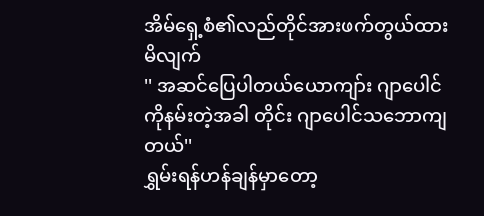အိမ်ရှေ့စံ၏လည်တိုင်အားဖက်တွယ်ထားမိလျက်
'' အဆင်ပြေပါတယ်ယောကျာ်း ဂျာပေါင်ကိုနမ်းတဲ့အခါ တိုင်း ဂျာပေါင်သဘောကျတယ်''
ရွှမ်းရန်ဟန်ချန်မှာတော့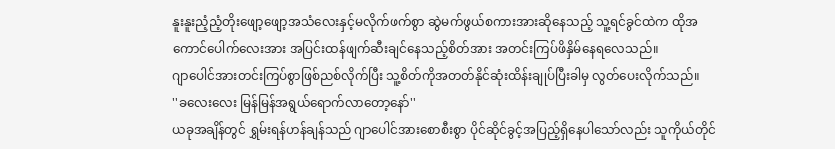နူးနူးညံ့ညံ့တိုးဖျော့ဖျော့အသံလေးနှင့်မလိုက်ဖက်စွာ ဆွဲမက်ဖွယ်စကားအားဆိုနေသည့် သူ့ရင်ခွင်ထဲက ထိုအကောင်ပေါက်လေးအား အပြင်းထန်ဖျက်ဆီးချင်နေသည့်စိတ်အား အတင်းကြပ်ဖိနှိမ်နေရလေသည်။
ဂျာပေါင်အားတင်းကြပ်စွာဖြစ်ညစ်လိုက်ပြီး သူ့စိတ်ကိုအတတ်နိုင်ဆုံးထိန်းချုပ်ပြီးခါမှ လွတ်ပေးလိုက်သည်။
''ခလေးလေး မြန်မြန်အရွယ်ရောက်လာတော့နော်''
ယခုအချိန်တွင် ရွှမ်းရန်ဟန်ချန်သည် ဂျာပေါင်အားစောစီးစွာ ပိုင်ဆိုင်ခွင့်အပြည့်ရှိနေပါသော်လည်း သူကိုယ်တိုင်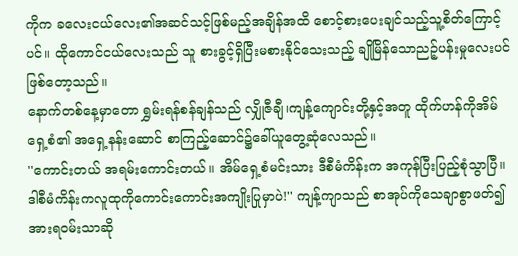ကိုက ခလေးငယ်လေး၏အဆင်သင့်ဖြစ်မည့်အချိန်အထိ စောင့်စားပေးချင်သည့်သူ့စိတ်ကြောင့်ပင်။ ထိုကောင်ငယ်လေးသည် သူ စားခွင့်ရှိပြီးမစားနိုင်သေးသည့် ချိုမြိန်သောညဉ့်ပန်းမှုလေးပင်ဖြစ်တော့သည်။
နောက်တစ်နေ့မှာတော ရွှမ်းရန်စန်ချန်သည် လျှိုဇီချီ၊ကျန့်ကျောင်းတို့နှင့်အတူ ထိုက်ဟန်ကိုအိမ်ရှေ့စံ၏ အရှေ့နန်းဆောင် စာကြည့်ဆောင်၌ခေါ်ယူတွေ့ဆုံလေသည်။
''ကောင်းတယ် အရမ်းကောင်းတယ်။ အိမ်ရှေ့စံမင်းသား ဒီစီမံကိန်းက အကုန်ပြီးပြည့်စုံသွာပြီ။ ဒါစီမံကိန်းကလူထုကိုကောင်းကောင်းအကျိုးပြုမှာပဲ!'' ကျန့်ကျာသည် စာအုပ်ကိုသေချာစွာဖတ်၍ အားရဝမ်းသာဆို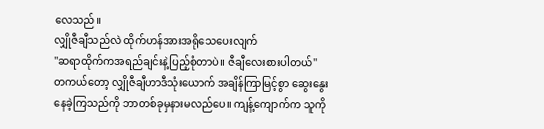လေသည်။
လျှိုဇီချီသည်လဲ ထိုက်ဟန်အားအရိုသေပေးလျက်
''ဆရာထိုက်ကအရည်ချင်းနဲ့ပြည့်စုံတာပဲ။ ဇီချီလေးစားပါတယ်''
တကယ်တော့ လျှိုဇီချီဟာဒီသုံးယောက် အချိန်ကြာမြင့်စွာ ဆွေးနွေးနေခဲ့ကြသည်ကို ဘာတစ်ခုမှနားမလည်ပေ။ ကျန့်ကျောက်က သူကို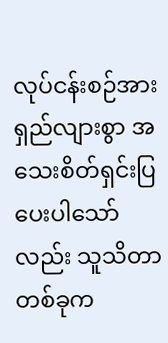လုပ်ငန်းစဉ်အားရှည်လျားစွာ အသေးစိတ်ရှင်းပြပေးပါသော်လည်း သူသိတာတစ်ခုက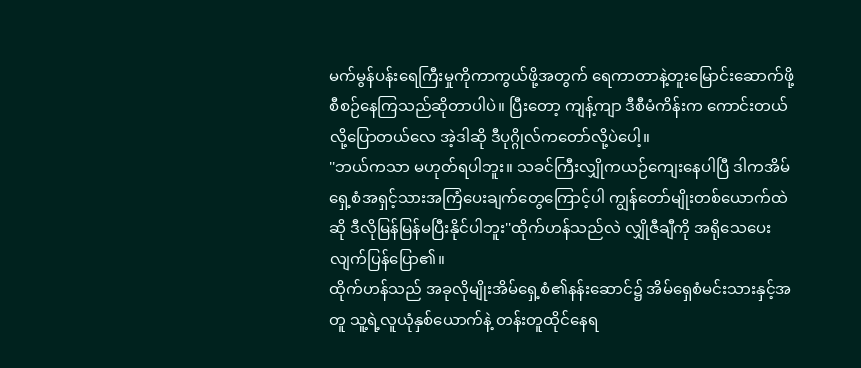မက်မွန်ပန်းရေကြီးမှုကိုကာကွယ်ဖို့အတွက် ရေကာတာနဲ့တူးမြောင်းဆောက်ဖို့စီစဉ်နေကြသည်ဆိုတာပါပဲ။ ပြီးတော့ ကျန့်ကျာ ဒီစီမံကိန်းက ကောင်းတယ်လို့ပြောတယ်လေ အဲ့ဒါဆို ဒီပုဂ္ဂိုလ်ကတော်လို့ပဲပေါ့။
''ဘယ်ကသာ မဟုတ်ရပါဘူး။ သခင်ကြီးလျှိုကယဉ်ကျေးနေပါပြီ ဒါကအိမ်ရှေ့စံအရှင့်သားအကြံပေးချက်တွေကြောင့်ပါ ကျွန်တော်မျိုးတစ်ယောက်ထဲဆို ဒီလိုမြန်မြန်မပြီးနိုင်ပါဘူး''ထိုက်ဟန်သည်လဲ လျှိုဇီချီကို အရိုသေပေးလျက်ပြန်ပြော၏။
ထိုက်ဟန်သည် အခုလိုမျိုးအိမ်ရှေ့စံ၏နန်းဆောင်၌ အိမ်ရှေစံမင်းသားနှင့်အတူ သူ့ရဲ့လူယုံနှစ်ယောက်နဲ့ တန်းတူထိုင်နေရ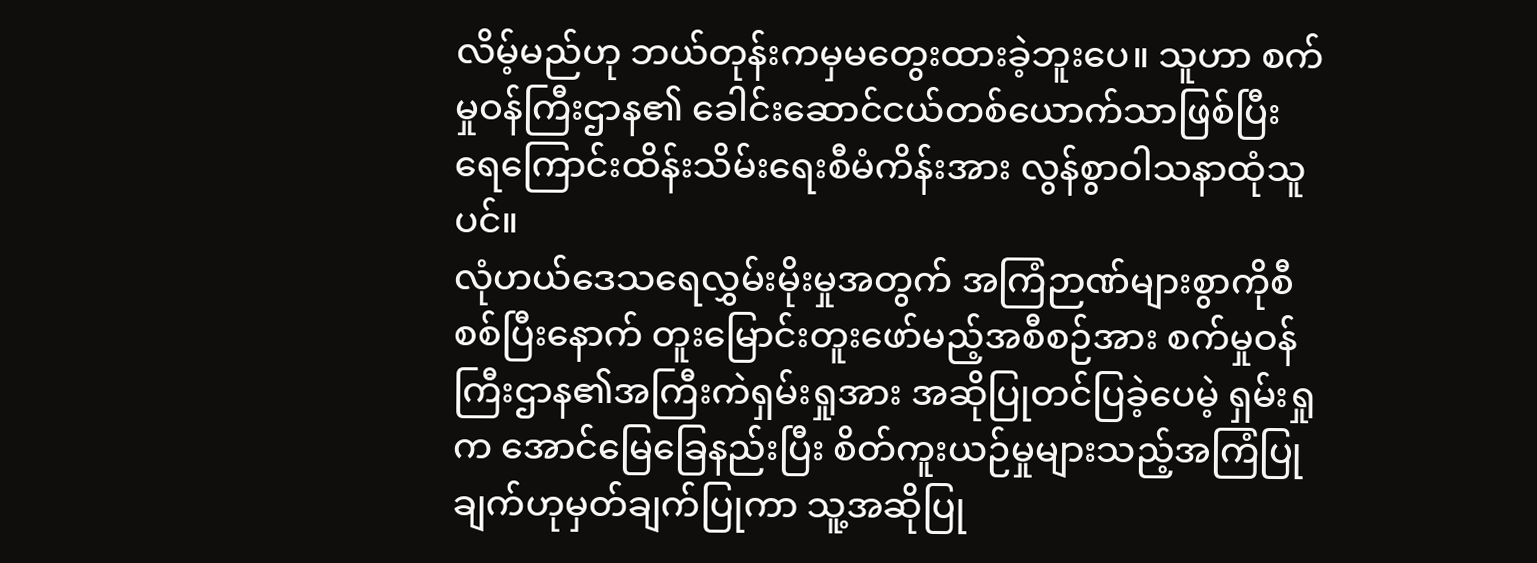လိမ့်မည်ဟု ဘယ်တုန်းကမှမတွေးထားခဲ့ဘူးပေ။ သူဟာ စက်မှုဝန်ကြီးဌာန၏ ခေါင်းဆောင်ငယ်တစ်ယောက်သာဖြစ်ပြီး ရေကြောင်းထိန်းသိမ်းရေးစီမံကိန်းအား လွန်စွာဝါသနာထုံသူပင်။
လုံဟယ်ဒေသရေလွှမ်းမိုးမှုအတွက် အကြံဉာဏ်များစွာကိုစီစစ်ပြီးနောက် တူးမြောင်းတူးဖော်မည့်အစီစဉ်အား စက်မှုဝန်ကြီးဌာန၏အကြီးကဲရှမ်းရှုအား အဆိုပြုတင်ပြခဲ့ပေမဲ့ ရှမ်းရှုက အောင်မြေခြေနည်းပြီး စိတ်ကူးယဉ်မှုများသည့်အကြံပြုချက်ဟုမှတ်ချက်ပြုကာ သူ့အဆိုပြု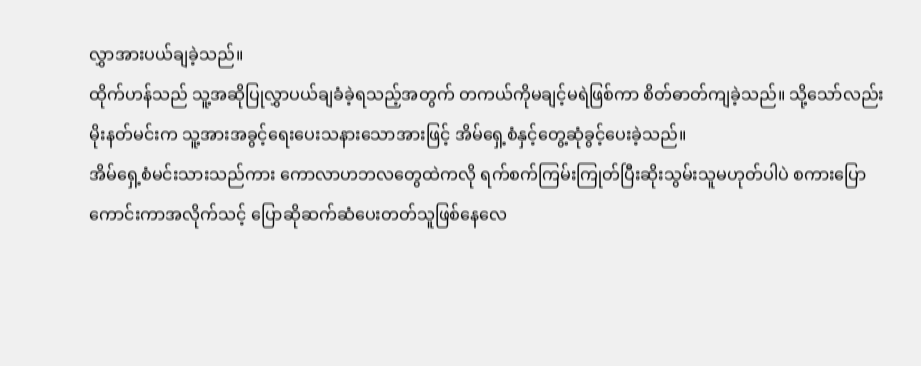လွှာအားပယ်ချခဲ့သည်။
ထိုက်ဟန်သည် သူ့အဆိုပြုလွှာပယ်ချခံခဲ့ရသည့်အတွက် တကယ်ကိုမချင့်မရဲဖြစ်ကာ စိတ်ဓာတ်ကျခဲ့သည်။ သို့သော်လည်း မိုးနတ်မင်းက သူ့အားအခွင့်ရေးပေးသနားသောအားဖြင့် အိမ်ရှေ့စံနှင့်တွေ့ဆုံခွင့်ပေးခဲ့သည်။
အိမ်ရှေ့စံမင်းသားသည်ကား ကောလာဟဘလတွေထဲကလို ရက်စက်ကြမ်းကြုတ်ပြီးဆိုးသွမ်းသူမဟုတ်ပါပဲ စကားပြောကောင်းကာအလိုက်သင့် ပြောဆိုဆက်ဆံပေးတတ်သူဖြစ်နေလေ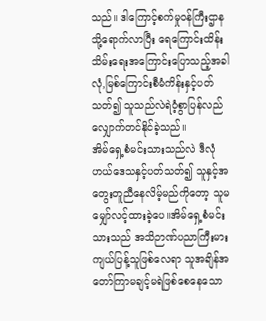သည်။ ဒါကြောင့်စက်မှုဝန်ကြီးဌာနသို့ရောက်လာပြီး ရေကြောင်းထိန်းသိမ်းရေးအကြောင်းပြောသည့်အခါ လုံ,မြစ်ကြောင်းစီမံကိန်းနှင့်ပတ်သတ်၍ သူသည်လဲရဲဝံ့စွာပြန်လည်လျှောက်တင်နိုင်ခဲ့သည်။
အိမ်ရှေ့စံမင်းသားသည်လဲ ဒီလုံဟယ်ဒေသနှင့်ပတ်သတ်၍ သူနှင့်အတွေးတူညီနေလိမ့်မည်ကိုတော့ သူမမျှော်လင့်ထားခဲ့ပေ။အိမ်ရှေ့စံမင်းသားသည် အသိဉာဏ်ပညာကြီးမားကျယ်ပြန့်သူဖြစ်လေရာ သူအချိန်အတော်ကြာမချင့်မရဲဖြစ်စေနေသော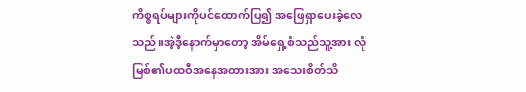ကိစ္စရပ်များကိုပင်ထောက်ပြ၍ အဖြေရှာပေးခဲ့လေသည်။အဲ့ဒီ့နောက်မှာတော့ အိမ်ရှေ့စံသည်သူ့အား လုံမြစ်၏ပထဝီအနေအထားအား အသေးစိတ်သိ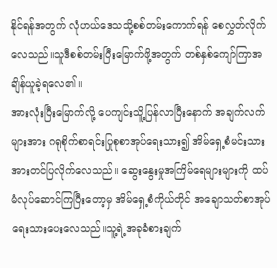နိုင်ရန်အတွက် လုံဟယ်ဒေသသို့စစ်တမ်းကောက်ရန် စေလွှတ်လိုက်လေသည်။သူဒီစစ်တမ်းပြီးမြောက်ဖို့အတွက် တစ်နှစ်ကျော်ကြာအချိန်ယူခဲ့ရလေ၏။
အားလုံးပြီးမြောက်လို့ ပေကျင်းသိူ့ပြန်လာပြီးနောက် အချက်လက်များအား ဂရုစိုက်စာရင်းပြုစုစာအုပ်ရေးသား၍ အိမ်ရှေ့စံမင်းသားအားတင်ပြလိုက်လေသည်။ ဆွေးနွေးမှုအကြိမ်ရေများများကို ထပ်မံလုပ်ဆောင်ကြပြီးတော့မှ အိမ်ရှေ့စံကိုယ်တိုင် အချောသတ်စာအုပ်ရေးသားပေးလေသည်။သူ့ရဲ့အခုခံစားချက်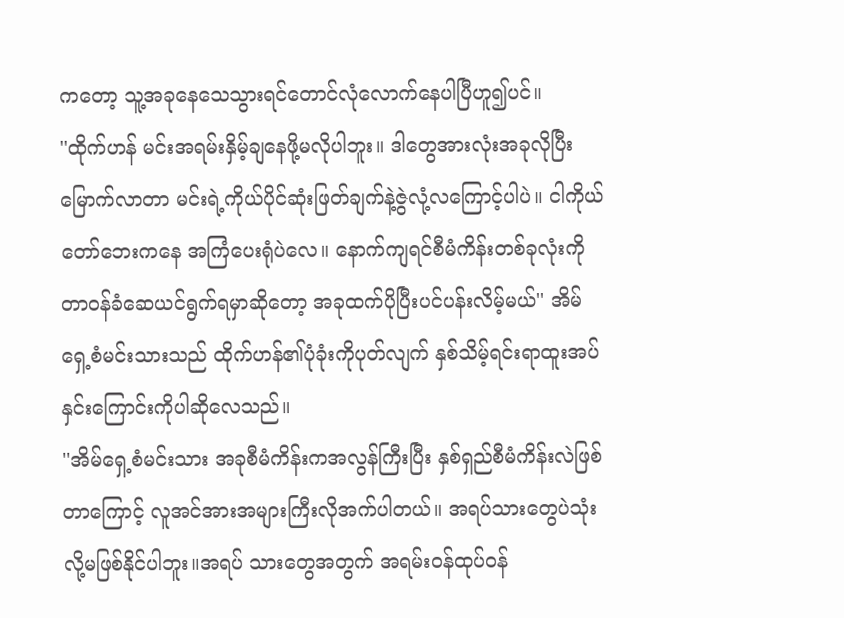ကတော့ သူ့အခုနေသေသွားရင်တောင်လုံလောက်နေပါပြီဟူ၍ပင်။
''ထိုက်ဟန် မင်းအရမ်းနှိမ့်ချနေဖို့မလိုပါဘူး။ ဒါတွေအားလုံးအခုလိုပြီးမြောက်လာတာ မင်းရဲ့ကိုယ်ပိုင်ဆုံးဖြတ်ချက်နဲ့ဇွဲလုံ့လကြောင့်ပါပဲ။ ငါကိုယ်တော်ဘေးကနေ အကြံပေးရုံပဲလေ။ နောက်ကျရင်စီမံကိန်းတစ်ခုလုံးကို တာဝန်ခံဆေယင်ရွက်ရမှာဆိုတော့ အခုထက်ပိုပြီးပင်ပန်းလိမ့်မယ်'' အိမ်ရှေ့စံမင်းသားသည် ထိုက်ဟန်၏ပုံခုံးကိုပုတ်လျက် နှစ်သိမ့်ရင်းရာထူးအပ်နှင်းကြောင်းကိုပါဆိုလေသည်။
''အိမ်ရှေ့စံမင်းသား အခုစီမံကိန်းကအလွန်ကြီးပြီး နှစ်ရှည်စီမံကိန်းလဲဖြစ်တာကြောင့် လူအင်အားအများကြီးလိုအက်ပါတယ်။ အရပ်သားတွေပဲသုံးလို့မဖြစ်နိုင်ပါဘူး။အရပ် သားတွေအတွက် အရမ်းဝန်ထုပ်ဝန်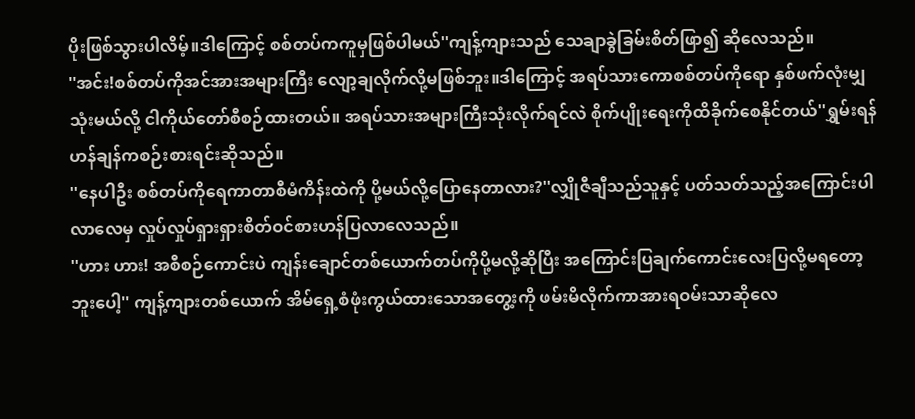ပိုးဖြစ်သွားပါလိမ့်။ဒါကြောင့် စစ်တပ်ကကူမှဖြစ်ပါမယ်''ကျန့်ကျားသည် သေချာခွဲခြမ်းစိတ်ဖြာ၍ ဆိုလေသည်။
''အင်း!စစ်တပ်ကိုအင်အားအများကြီး လျော့ချလိုက်လို့မဖြစ်ဘူး။ဒါကြောင့် အရပ်သားကောစစ်တပ်ကိုရော နှစ်ဖက်လုံးမျှသုံးမယ်လို့ ငါကိုယ်တော်စီစဉ်ထားတယ်။ အရပ်သားအများကြီးသုံးလိုက်ရင်လဲ စိုက်ပျိုးရေးကိုထိခိုက်စေနိုင်တယ်''ရွှမ်းရန်ဟန်ချန်ကစဉ်းစားရင်းဆိုသည်။
''နေပါဦး စစ်တပ်ကိုရေကာတာစီမံကိန်းထဲကို ပို့မယ်လို့ပြောနေတာလား?''လျှိုဇီချီသည်သူနှင့် ပတ်သတ်သည့်အကြောင်းပါလာလေမှ လှုပ်လှုပ်ရှားရှားစိတ်ဝင်စားဟန်ပြလာလေသည်။
''ဟား ဟား! အစီစဉ်ကောင်းပဲ ကျန်းချောင်တစ်ယောက်တပ်ကိုပို့မလို့ဆိုပြီး အကြောင်းပြချက်ကောင်းလေးပြလို့မရတော့ဘူးပေါ့'' ကျန့်ကျားတစ်ယောက် အိမ်ရှေ့စံဖုံးကွယ်ထားသောအတွေ့းကို ဖမ်းမိလိုက်ကာအားရဝမ်းသာဆိုလေ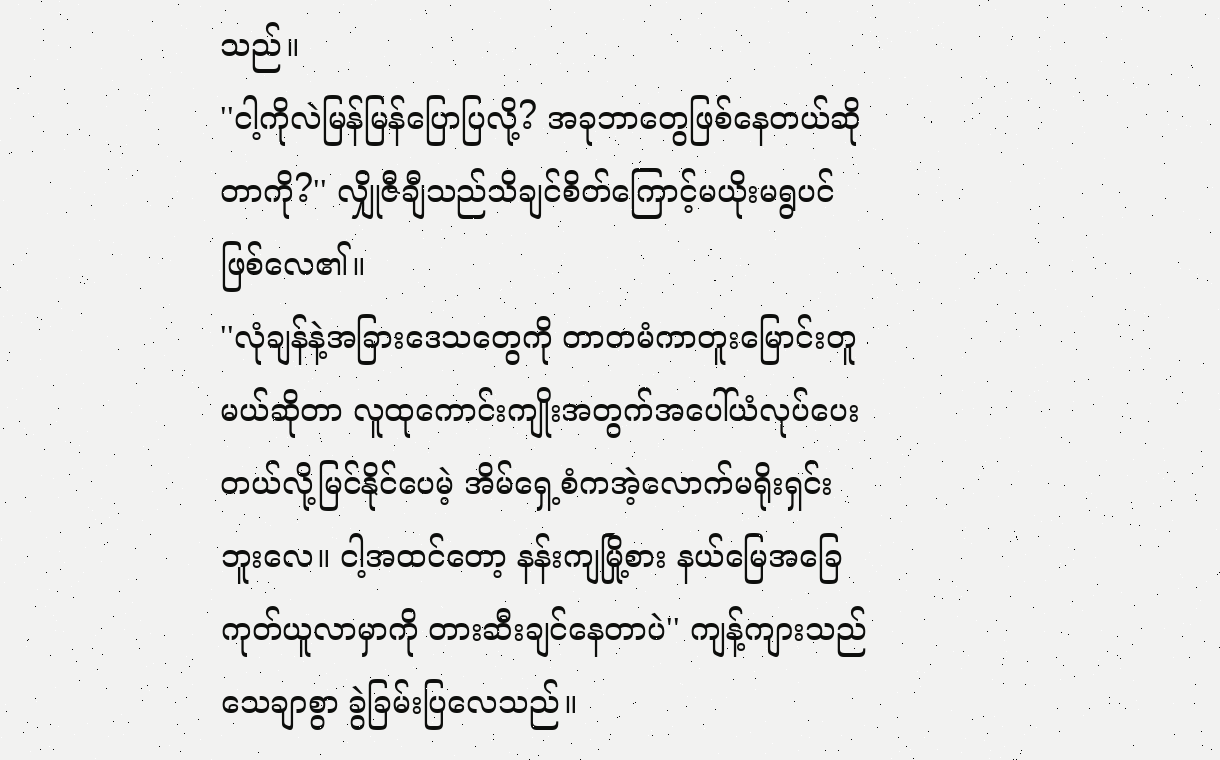သည်။
''ငါ့ကိုလဲမြန်မြန်ပြောပြလို့? အခုဘာတွေဖြစ်နေတယ်ဆိုတာကို?'' လျှိုဇီချီသည်သိချင်စိတ်ကြောင့်မယိုးမရွပင်ဖြစ်လေ၏။
''လုံချန်နဲ့အခြားဒေသတွေကို တာတမံကာတူးမြောင်းတူမယ်ဆိုတာ လူထုကောင်းကျိုးအတွက်အပေါ်ယံလုပ်ပေးတယ်လို့မြင်နိုင်ပေမဲ့ အိမ်ရှေ့စံကအဲ့လောက်မရိုးရှင်းဘူးလေ။ ငါ့အထင်တော့ နန်းကျမြို့စား နယ်မြေအခြေကုတ်ယူလာမှာကို တားဆီးချင်နေတာပဲ'' ကျန့်ကျားသည်သေချာစွာ ခွဲခြမ်းပြလေသည်။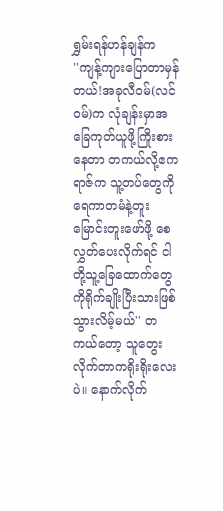ရွှမ်းရန်ဟန်ချန်က
''ကျန့်ကျားပြောတာမှန်တယ်!အခုလီဝမ်(လင်ဝမ်)က လုံချန်းမှာအခြေကုတ်ယူဖို့ကြိုးစားနေတာ တကယ်လို့ဧကရာဇ်က သူ့တပ်တွေကို ရေကာတမံနဲ့တူးမြောင်းတူးဖော်ဖို့ စေလွှတ်ပေးလိုက်ရင် ငါတို့သူ့ခြေထောက်တွေကိုရိုက်ချိုးပြီးသားဖြစ်သွားလိမ့်မယ်'' တကယ်တော့ သူတွေးလိုက်တာကရိုးရိုးလေးပဲ။ နောက်လိုက်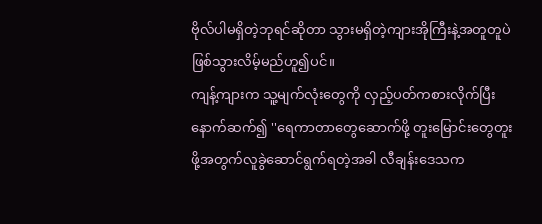ဗိုလ်ပါမရှိတဲ့ဘုရင်ဆိုတာ သွားမရှိတဲ့ကျားအိုကြီးနဲ့အတူတူပဲ ဖြစ်သွားလိမ့်မည်ဟူ၍ပင်။
ကျန့်ကျားက သူ့မျက်လုံးတွေကို လှည့်ပတ်ကစားလိုက်ပြီးနောက်ဆက်၍ ''ရေကာတာတွေဆောက်ဖို့ တူးမြောင်းတွေတူးဖို့အတွက်လူခွဲဆောင်ရွက်ရတဲ့အခါ လီချန်းဒေသက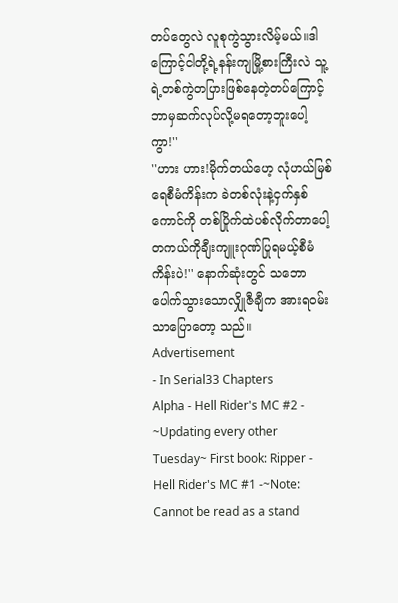တပ်တွေလဲ လူစုကွဲသွားလိမ့်မယ်။ဒါကြောင့်ငါတို့ရဲ့နန်းကျမြို့စားကြီးလဲ သူ့ရဲ့တစ်ကွဲတပြားဖြစ်နေတဲ့တပ်ကြောင့် ဘာမှဆက်လုပ်လို့မရတော့ဘူးပေါ့ကွာ!''
''ဟား ဟား!မိုက်တယ်ဟေ့ လုံဟယ်မြစ်ရေစီမံကိန်းက ခဲတစ်လုံးနဲ့ငှက်နှစ်ကောင်ကို တစ်ပြိုက်ထဲပစ်လိုက်တာပေါ့ တကယ်ကိုချီးကျူးဂုဏ်ပြုရမယ့်စီမံကိန်းပဲ!'' နောက်ဆုံးတွင် သဘောပေါက်သွားသောလျှိုဇီချီက အားရဝမ်းသာပြောတော့ သည်။
Advertisement
- In Serial33 Chapters
Alpha - Hell Rider's MC #2 -
~Updating every other Tuesday~ First book: Ripper - Hell Rider's MC #1 -~Note: Cannot be read as a stand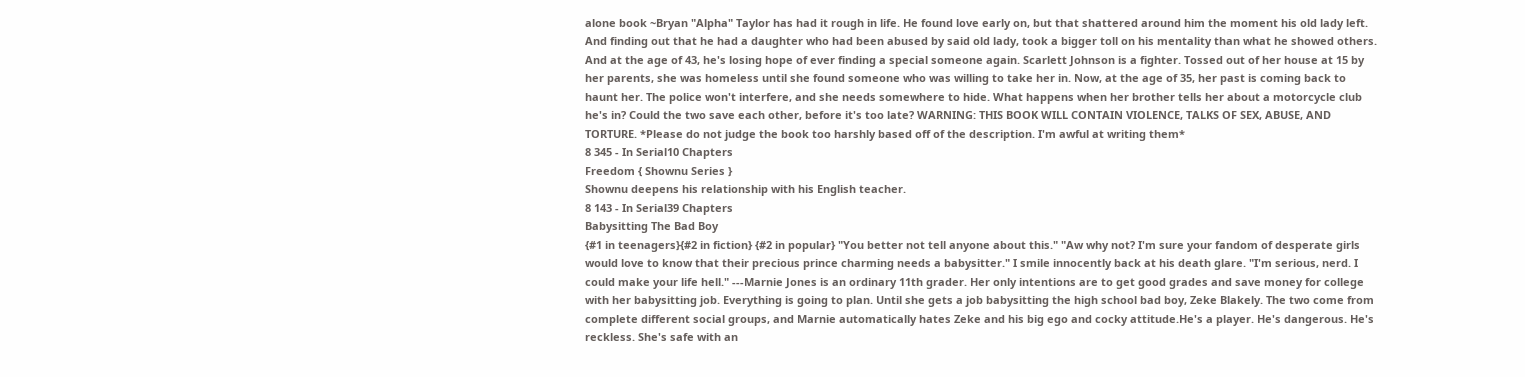alone book ~Bryan "Alpha" Taylor has had it rough in life. He found love early on, but that shattered around him the moment his old lady left. And finding out that he had a daughter who had been abused by said old lady, took a bigger toll on his mentality than what he showed others. And at the age of 43, he's losing hope of ever finding a special someone again. Scarlett Johnson is a fighter. Tossed out of her house at 15 by her parents, she was homeless until she found someone who was willing to take her in. Now, at the age of 35, her past is coming back to haunt her. The police won't interfere, and she needs somewhere to hide. What happens when her brother tells her about a motorcycle club he's in? Could the two save each other, before it's too late? WARNING: THIS BOOK WILL CONTAIN VIOLENCE, TALKS OF SEX, ABUSE, AND TORTURE. *Please do not judge the book too harshly based off of the description. I'm awful at writing them*
8 345 - In Serial10 Chapters
Freedom { Shownu Series }
Shownu deepens his relationship with his English teacher.
8 143 - In Serial39 Chapters
Babysitting The Bad Boy
{#1 in teenagers}{#2 in fiction} {#2 in popular} "You better not tell anyone about this." "Aw why not? I'm sure your fandom of desperate girls would love to know that their precious prince charming needs a babysitter." I smile innocently back at his death glare. "I'm serious, nerd. I could make your life hell." ---Marnie Jones is an ordinary 11th grader. Her only intentions are to get good grades and save money for college with her babysitting job. Everything is going to plan. Until she gets a job babysitting the high school bad boy, Zeke Blakely. The two come from complete different social groups, and Marnie automatically hates Zeke and his big ego and cocky attitude.He's a player. He's dangerous. He's reckless. She's safe with an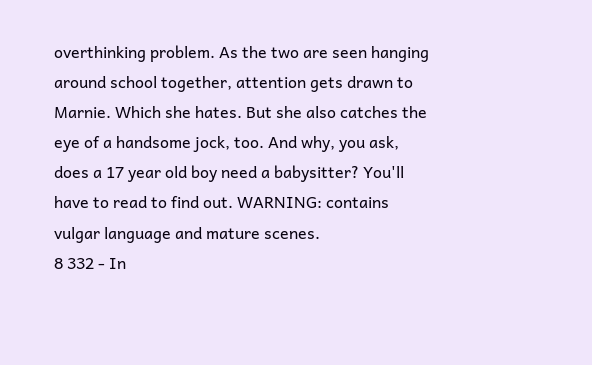overthinking problem. As the two are seen hanging around school together, attention gets drawn to Marnie. Which she hates. But she also catches the eye of a handsome jock, too. And why, you ask, does a 17 year old boy need a babysitter? You'll have to read to find out. WARNING: contains vulgar language and mature scenes.
8 332 - In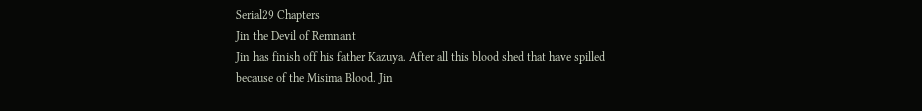Serial29 Chapters
Jin the Devil of Remnant
Jin has finish off his father Kazuya. After all this blood shed that have spilled because of the Misima Blood. Jin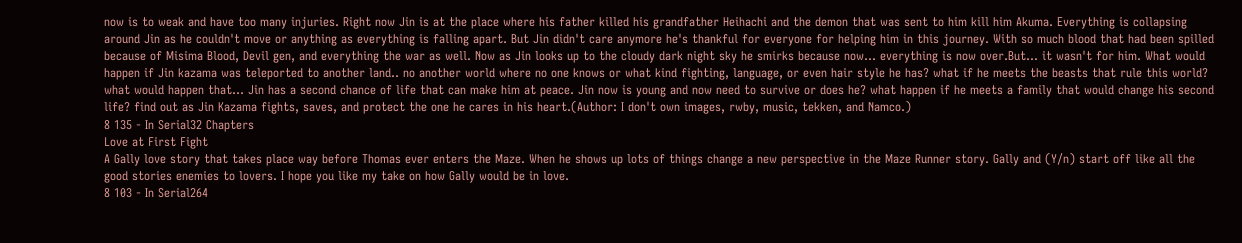now is to weak and have too many injuries. Right now Jin is at the place where his father killed his grandfather Heihachi and the demon that was sent to him kill him Akuma. Everything is collapsing around Jin as he couldn't move or anything as everything is falling apart. But Jin didn't care anymore he's thankful for everyone for helping him in this journey. With so much blood that had been spilled because of Misima Blood, Devil gen, and everything the war as well. Now as Jin looks up to the cloudy dark night sky he smirks because now... everything is now over.But... it wasn't for him. What would happen if Jin kazama was teleported to another land.. no another world where no one knows or what kind fighting, language, or even hair style he has? what if he meets the beasts that rule this world? what would happen that... Jin has a second chance of life that can make him at peace. Jin now is young and now need to survive or does he? what happen if he meets a family that would change his second life? find out as Jin Kazama fights, saves, and protect the one he cares in his heart.(Author: I don't own images, rwby, music, tekken, and Namco.)
8 135 - In Serial32 Chapters
Love at First Fight
A Gally love story that takes place way before Thomas ever enters the Maze. When he shows up lots of things change a new perspective in the Maze Runner story. Gally and (Y/n) start off like all the good stories enemies to lovers. I hope you like my take on how Gally would be in love.
8 103 - In Serial264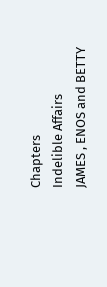Chapters
Indelible Affairs
JAMES , ENOS and BETTY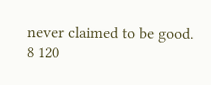never claimed to be good.
8 120